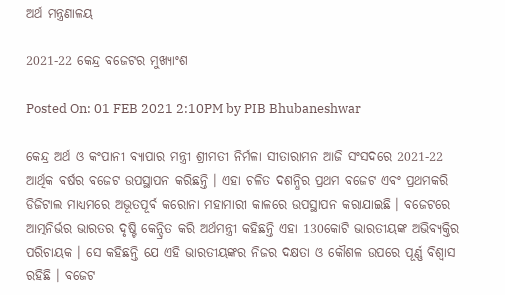ଅର୍ଥ ମନ୍ତ୍ରଣାଳୟ

2021-22 କେନ୍ଦ୍ର ବଜେଟର ମୁଖ୍ୟାଂଶ

Posted On: 01 FEB 2021 2:10PM by PIB Bhubaneshwar

କେନ୍ଦ୍ର ଅର୍ଥ ଓ କଂପାନୀ ବ୍ୟାପାର ମନ୍ତ୍ରୀ ଶ୍ରୀମତୀ ନିର୍ମଳା ସୀତାରାମନ ଆଜି ସଂସଦରେ 2021-22 ଆର୍ଥିକ ବର୍ଷର ବଜେଟ ଉପସ୍ଥାପନ କରିଛନ୍ତି । ଏହା ଚଳିତ ଦଶନ୍ଧିର ପ୍ରଥମ ବଜେଟ ଏବଂ ପ୍ରଥମକରି ଡିଜିଟାଲ ମାଧ୍ୟମରେ ଅଭୂତପୂର୍ବ କରୋନା ମହାମାରୀ କାଳରେ ଉପସ୍ଥାପନ କରାଯାଇଛି । ବଜେଟରେ ଆତ୍ମନିର୍ଭର ଭାରତର ଦୃଷ୍ଟି କେନ୍ଦ୍ରିତ କରି ଅର୍ଥମନ୍ତ୍ରୀ କହିଛନ୍ତି ଏହା 130କୋଟି ଭାରତୀୟଙ୍କ ଅଭିବ୍ୟକ୍ତିର ପରିଚାୟକ । ସେ କହିଛନ୍ତି ଯେ ଏହି ଭାରତୀୟଙ୍କର ନିଜର ଦକ୍ଷତା ଓ କୌଶଳ ଉପରେ ପୂର୍ଣ୍ଣ ବିଶ୍ୱାସ ରହିଛି । ବଜେଟ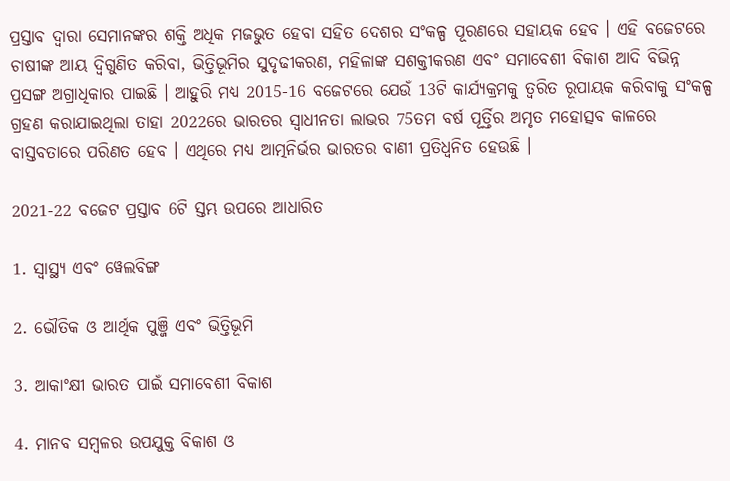ପ୍ରସ୍ତାବ ଦ୍ୱାରା ସେମାନଙ୍କର ଶକ୍ତି ଅଧିକ ମଜଭୁତ ହେବା ସହିତ ଦେଶର ସଂକଳ୍ପ ପୂରଣରେ ସହାୟକ ହେବ । ଏହି ବଜେଟରେ ଚାଷୀଙ୍କ ଆୟ ଦ୍ୱିଗୁଣିତ କରିବା, ଭିତ୍ତିଭୂମିର ସୁଦୃଢୀକରଣ, ମହିଳାଙ୍କ ସଶକ୍ତୀକରଣ ଏବଂ ସମାବେଶୀ ବିକାଶ ଆଦି ବିଭିନ୍ନ ପ୍ରସଙ୍ଗ ଅଗ୍ରାଧିକାର ପାଇଛି । ଆହୁରି ମଧ୍ୟ 2015-16 ବଜେଟରେ ଯେଉଁ 13ଟି କାର୍ଯ୍ୟକ୍ରମକୁ ତ୍ୱରିତ ରୂପାୟକ କରିବାକୁ ସଂକଳ୍ପ ଗ୍ରହଣ କରାଯାଇଥିଲା ତାହା 2022ରେ ଭାରତର ସ୍ୱାଧୀନତା ଲାଭର 75ତମ ବର୍ଷ ପୂର୍ତ୍ତିର ଅମୃତ ମହୋତ୍ସବ କାଳରେ ବାସ୍ତବତାରେ ପରିଣତ ହେବ । ଏଥିରେ ମଧ୍ୟ ଆତ୍ମନିର୍ଭର ଭାରତର ବାଣୀ ପ୍ରତିଧ୍ୱନିତ ହେଉଛି ।

2021-22 ବଜେଟ ପ୍ରସ୍ତାବ 6ଟି ସ୍ତମ୍ଭ ଉପରେ ଆଧାରିତ

1. ସ୍ୱାସ୍ଥ୍ୟ ଏବଂ ୱେଲବିଙ୍ଗ

2. ଭୌତିକ ଓ ଆର୍ଥିକ ପୁଞ୍ଜି ଏବଂ ଭିତ୍ତିଭୂମି

3. ଆକାଂକ୍ଷୀ ଭାରତ ପାଇଁ ସମାବେଶୀ ବିକାଶ

4. ମାନବ ସମ୍ବଳର ଉପଯୁକ୍ତ ବିକାଶ ଓ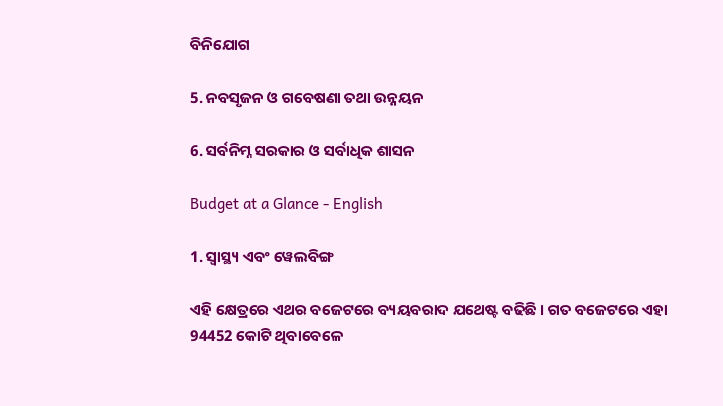ବିନିଯୋଗ

5. ନବସୃଜନ ଓ ଗବେଷଣା ତଥା ଉନ୍ନୟନ

6. ସର୍ବନିମ୍ନ ସରକାର ଓ ସର୍ବାଧିକ ଶାସନ

Budget at a Glance - English

1. ସ୍ୱାସ୍ଥ୍ୟ ଏବଂ ୱେଲବିଙ୍ଗ

ଏହି କ୍ଷେତ୍ରରେ ଏଥର ବଜେଟରେ ବ୍ୟୟବରାଦ ଯଥେଷ୍ଟ ବଢିଛି । ଗତ ବଜେଟରେ ଏହା 94452 କୋଟି ଥିବାବେଳେ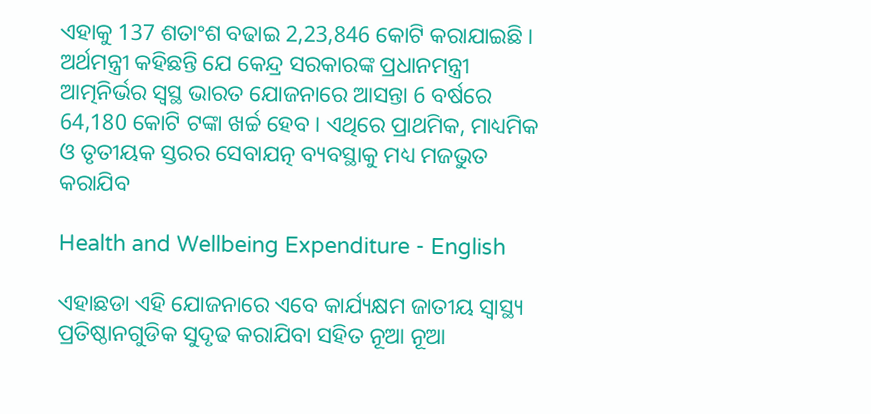ଏହାକୁ 137 ଶତାଂଶ ବଢାଇ 2,23,846 କୋଟି କରାଯାଇଛି । ଅର୍ଥମନ୍ତ୍ରୀ କହିଛନ୍ତି ଯେ କେନ୍ଦ୍ର ସରକାରଙ୍କ ପ୍ରଧାନମନ୍ତ୍ରୀ ଆତ୍ମନିର୍ଭର ସ୍ୱସ୍ଥ ଭାରତ ଯୋଜନାରେ ଆସନ୍ତା 6 ବର୍ଷରେ 64,180 କୋଟି ଟଙ୍କା ଖର୍ଚ୍ଚ ହେବ । ଏଥିରେ ପ୍ରାଥମିକ, ମାଧ୍ୟମିକ ଓ ତୃତୀୟକ ସ୍ତରର ସେବାଯତ୍ନ ବ୍ୟବସ୍ଥାକୁ ମଧ୍ୟ ମଜଭୁତ କରାଯିବ

Health and Wellbeing Expenditure - English

ଏହାଛଡା ଏହି ଯୋଜନାରେ ଏବେ କାର୍ଯ୍ୟକ୍ଷମ ଜାତୀୟ ସ୍ୱାସ୍ଥ୍ୟ ପ୍ରତିଷ୍ଠାନଗୁଡିକ ସୁଦୃଢ କରାଯିବା ସହିତ ନୂଆ ନୂଆ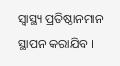ସ୍ୱାସ୍ଥ୍ୟ ପ୍ରତିଷ୍ଠାନମାନ ସ୍ଥାପନ କରାଯିବ ।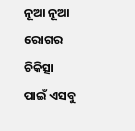ନୂଆ ନୂଆ ରୋଗର ଚିକିତ୍ସା ପାଇଁ ଏସବୁ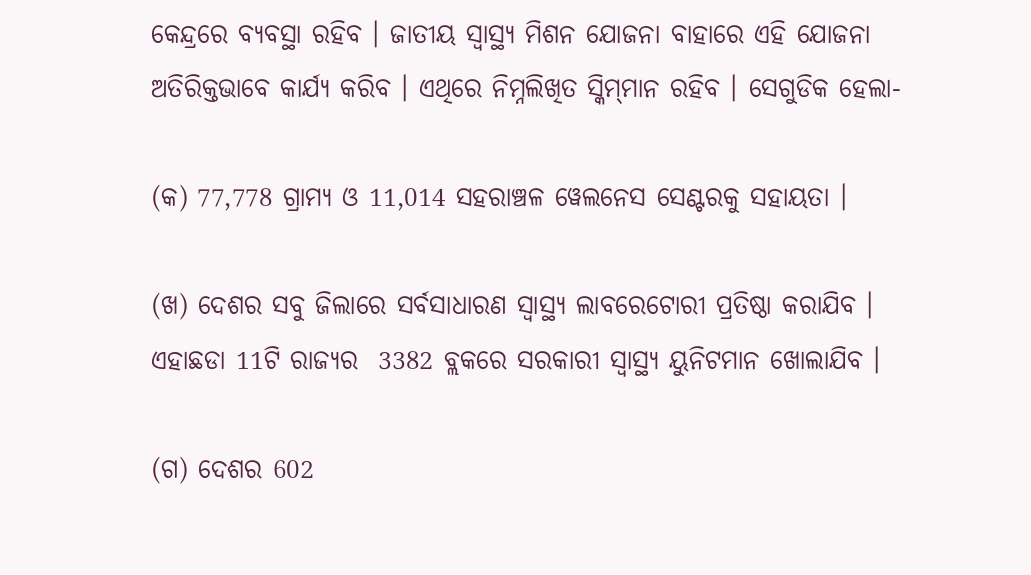କେନ୍ଦ୍ରରେ ବ୍ୟବସ୍ଥା ରହିବ । ଜାତୀୟ ସ୍ୱାସ୍ଥ୍ୟ ମିଶନ ଯୋଜନା ବାହାରେ ଏହି ଯୋଜନା ଅତିରିକ୍ତଭାବେ କାର୍ଯ୍ୟ କରିବ । ଏଥିରେ ନିମ୍ନଲିଖିତ ସ୍କିମ୍‍ମାନ ରହିବ । ସେଗୁଡିକ ହେଲା-

(କ) 77,778 ଗ୍ରାମ୍ୟ ଓ 11,014 ସହରାଞ୍ଚଳ ୱେଲନେସ ସେଣ୍ଟରକୁ ସହାୟତା ।

(ଖ) ଦେଶର ସବୁ ଜିଲାରେ ସର୍ବସାଧାରଣ ସ୍ୱାସ୍ଥ୍ୟ ଲାବରେଟୋରୀ ପ୍ରତିଷ୍ଠା କରାଯିବ । ଏହାଛଡା 11ଟି ରାଜ୍ୟର  3382 ବ୍ଲକରେ ସରକାରୀ ସ୍ୱାସ୍ଥ୍ୟ ୟୁନିଟମାନ ଖୋଲାଯିବ ।

(ଗ) ଦେଶର 602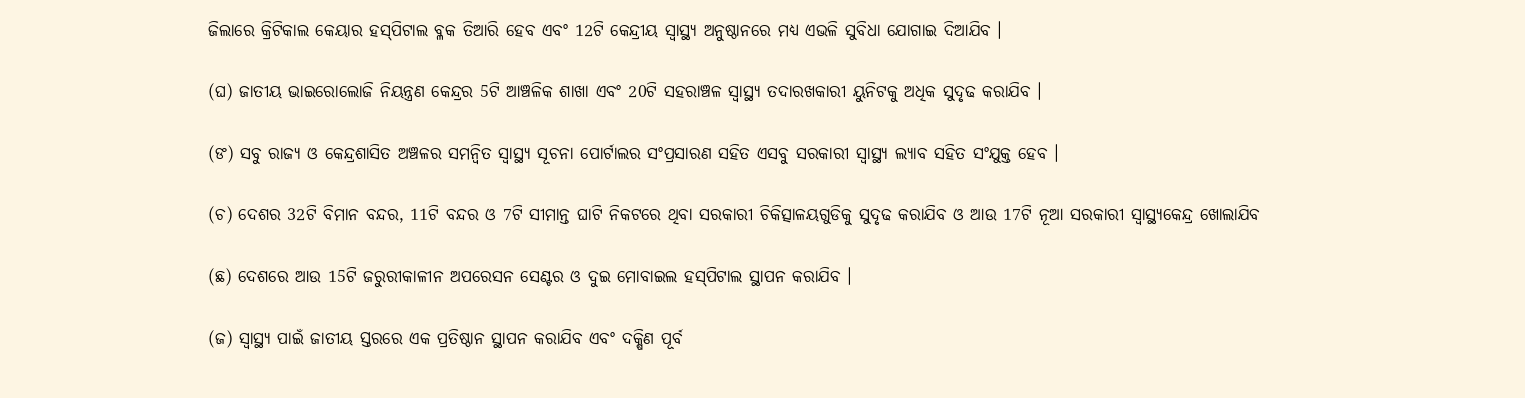ଜିଲାରେ କ୍ରିଟିକାଲ କେୟାର ହସ୍‍ପିଟାଲ ବ୍ଳକ ତିଆରି ହେବ ଏବଂ 12ଟି କେନ୍ଦ୍ରୀୟ ସ୍ୱାସ୍ଥ୍ୟ ଅନୁଷ୍ଠାନରେ ମଧ୍ୟ ଏଭଳି ସୁବିଧା ଯୋଗାଇ ଦିଆଯିବ ।

(ଘ) ଜାତୀୟ ଭାଇରୋଲୋଜି ନିୟନ୍ତ୍ରଣ କେନ୍ଦ୍ରର 5ଟି ଆଞ୍ଚଳିକ ଶାଖା ଏବଂ 20ଟି ସହରାଞ୍ଚଳ ସ୍ୱାସ୍ଥ୍ୟ ତଦାରଖକାରୀ ୟୁନିଟକୁ ଅଧିକ ସୁଦୃଢ କରାଯିବ ।

(ଙ) ସବୁ ରାଜ୍ୟ ଓ କେନ୍ଦ୍ରଶାସିତ ଅଞ୍ଚଳର ସମନ୍ୱିତ ସ୍ୱାସ୍ଥ୍ୟ ସୂଚନା ପୋର୍ଟାଲର ସଂପ୍ରସାରଣ ସହିତ ଏସବୁ ସରକାରୀ ସ୍ୱାସ୍ଥ୍ୟ ଲ୍ୟାବ ସହିତ ସଂଯୁକ୍ତ ହେବ ।

(ଚ) ଦେଶର 32ଟି ବିମାନ ବନ୍ଦର, 11ଟି ବନ୍ଦର ଓ 7ଟି ସୀମାନ୍ତ ଘାଟି ନିକଟରେ ଥିବା ସରକାରୀ ଚିକିତ୍ସାଳୟଗୁଡିକୁ ସୁଦୃଢ କରାଯିବ ଓ ଆଉ 17ଟି ନୂଆ ସରକାରୀ ସ୍ୱାସ୍ଥ୍ୟକେନ୍ଦ୍ର ଖୋଲାଯିବ

(ଛ) ଦେଶରେ ଆଉ 15ଟି ଜରୁରୀକାଳୀନ ଅପରେସନ ସେଣ୍ଟର ଓ ଦୁଇ ମୋବାଇଲ ହସ୍‍ପିଟାଲ ସ୍ଥାପନ କରାଯିବ ।

(ଜ) ସ୍ୱାସ୍ଥ୍ୟ ପାଇଁ ଜାତୀୟ ସ୍ତରରେ ଏକ ପ୍ରତିଷ୍ଠାନ ସ୍ଥାପନ କରାଯିବ ଏବଂ ଦକ୍ଷିଣ ପୂର୍ବ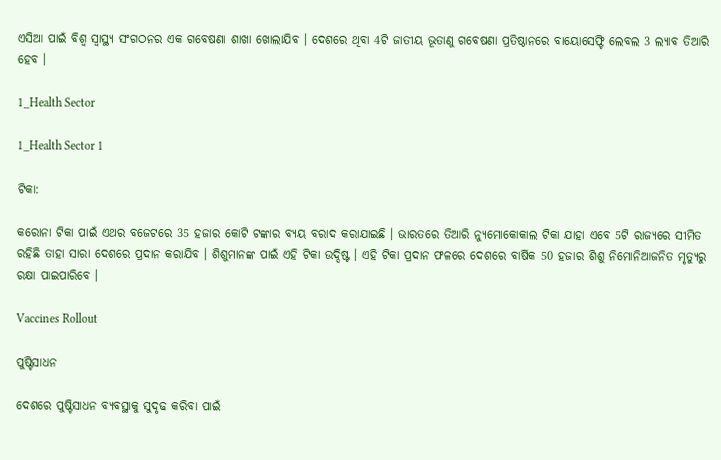ଏସିଆ ପାଇଁ ବିଶ୍ୱ ସ୍ୱାସ୍ଥ୍ୟ ସଂଗଠନର ଏକ ଗବେଷଣା ଶାଖା ଖୋଲାଯିବ । ଦେଶରେ ଥିବା 4ଟି ଜାତୀୟ ଭୂତାଣୁ ଗବେଷଣା ପ୍ରତିଷ୍ଠାନରେ ବାୟୋସେଫ୍ଟି ଲେବଲ 3 ଲ୍ୟାବ ତିଆରି ହେବ ।

1_Health Sector

1_Health Sector 1

ଟିକା:

କରୋନା ଟିକା ପାଇଁ ଏଥର ବଜେଟରେ 35 ହଜାର କୋଟି ଟଙ୍କାର ବ୍ୟୟ ବରାଦ କରାଯାଇଛି । ଭାରତରେ ତିଆରି ନ୍ୟୁମୋକୋକାଲ ଟିକା ଯାହା ଏବେ 5ଟି ରାଜ୍ୟରେ ସୀମିତ ରହିଛି ତାହା ସାରା ଦେଶରେ ପ୍ରଦାନ କରାଯିବ । ଶିଶୁମାନଙ୍କ ପାଇଁ ଏହି ଟିକା ଉଦ୍ଦିଷ୍ଟ । ଏହି ଟିକା ପ୍ରଦାନ ଫଳରେ ଦେଶରେ ବାର୍ଷିକ 50 ହଜାର ଶିଶୁ ନିମୋନିଆଜନିତ ମୃତ୍ୟୁରୁ ରକ୍ଷା ପାଇପାରିବେ ।

Vaccines Rollout

ପୁଷ୍ଟିସାଧନ

ଦେଶରେ ପୁଷ୍ଟିସାଧନ ବ୍ୟବସ୍ଥାକୁ ସୁଦୃଢ କରିବା ପାଇଁ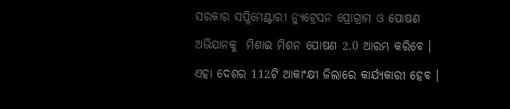ସରକାର ସପ୍ଲିମେଣ୍ଟାରୀ ନ୍ୟୁଟ୍ରେସନ ପ୍ରୋଗ୍ରାମ ଓ ପୋଷଣ ଅଭିଯାନକୁ  ମିଶାଇ ମିଶନ ପୋଷଣ 2.0 ଆରମ୍ଭ କରିବେ । ଏହା ଦେଶର 112ଟି ଆକାଂକ୍ଷୀ ଜିଲାରେ କାର୍ଯ୍ୟକାରୀ ହେବ ।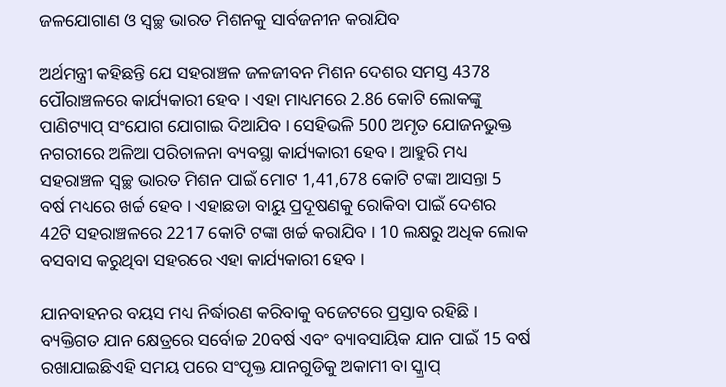ଜଳଯୋଗାଣ ଓ ସ୍ୱଚ୍ଛ ଭାରତ ମିଶନକୁ ସାର୍ବଜନୀନ କରାଯିବ

ଅର୍ଥମନ୍ତ୍ରୀ କହିଛନ୍ତି ଯେ ସହରାଞ୍ଚଳ ଜଳଜୀବନ ମିଶନ ଦେଶର ସମସ୍ତ 4378 ପୌରାଞ୍ଚଳରେ କାର୍ଯ୍ୟକାରୀ ହେବ । ଏହା ମାଧ୍ୟମରେ 2.86 କୋଟି ଲୋକଙ୍କୁ ପାଣିଟ୍ୟାପ୍‍ ସଂଯୋଗ ଯୋଗାଇ ଦିଆଯିବ । ସେହିଭଳି 500 ଅମୃତ ଯୋଜନଭୁକ୍ତ ନଗରୀରେ ଅଳିଆ ପରିଚାଳନା ବ୍ୟବସ୍ଥା କାର୍ଯ୍ୟକାରୀ ହେବ । ଆହୁରି ମଧ୍ୟ ସହରାଞ୍ଚଳ ସ୍ୱଚ୍ଛ ଭାରତ ମିଶନ ପାଇଁ ମୋଟ 1,41,678 କୋଟି ଟଙ୍କା ଆସନ୍ତା 5 ବର୍ଷ ମଧ୍ୟରେ ଖର୍ଚ୍ଚ ହେବ । ଏହାଛଡା ବାୟୁ ପ୍ରଦୂଷଣକୁ ରୋକିବା ପାଇଁ ଦେଶର 42ଟି ସହରାଞ୍ଚଳରେ 2217 କୋଟି ଟଙ୍କା ଖର୍ଚ୍ଚ କରାଯିବ । 10 ଲକ୍ଷରୁ ଅଧିକ ଲୋକ ବସବାସ କରୁଥିବା ସହରରେ ଏହା କାର୍ଯ୍ୟକାରୀ ହେବ ।

ଯାନବାହନର ବୟସ ମଧ୍ୟ ନିର୍ଦ୍ଧାରଣ କରିବାକୁ ବଜେଟରେ ପ୍ରସ୍ତାବ ରହିଛି । ବ୍ୟକ୍ତିଗତ ଯାନ କ୍ଷେତ୍ରରେ ସର୍ବୋଚ୍ଚ 20ବର୍ଷ ଏବଂ ବ୍ୟାବସାୟିକ ଯାନ ପାଇଁ 15 ବର୍ଷ ରଖାଯାଇଛିଏହି ସମୟ ପରେ ସଂପୃକ୍ତ ଯାନଗୁଡିକୁ ଅକାମୀ ବା ସ୍କ୍ରାପ୍‍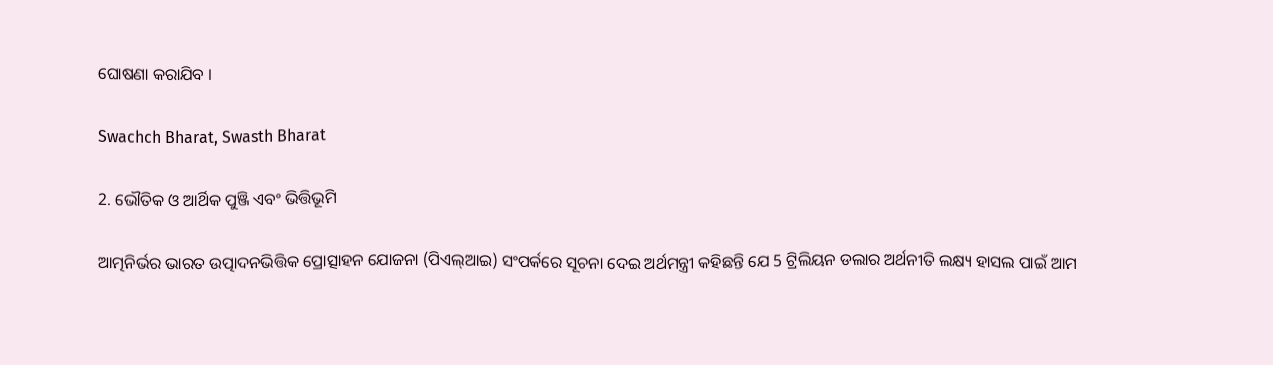ଘୋଷଣା କରାଯିବ ।

Swachch Bharat, Swasth Bharat

2. ଭୌତିକ ଓ ଆର୍ଥିକ ପୁଞ୍ଜି ଏବଂ ଭିତ୍ତିଭୂମି

ଆତ୍ମନିର୍ଭର ଭାରତ ଉତ୍ପାଦନଭିତ୍ତିକ ପ୍ରୋତ୍ସାହନ ଯୋଜନା (ପିଏଲ୍‍ଆଇ) ସଂପର୍କରେ ସୂଚନା ଦେଇ ଅର୍ଥମନ୍ତ୍ରୀ କହିଛନ୍ତି ଯେ 5 ଟ୍ରିଲିୟନ ଡଲାର ଅର୍ଥନୀତି ଲକ୍ଷ୍ୟ ହାସଲ ପାଇଁ ଆମ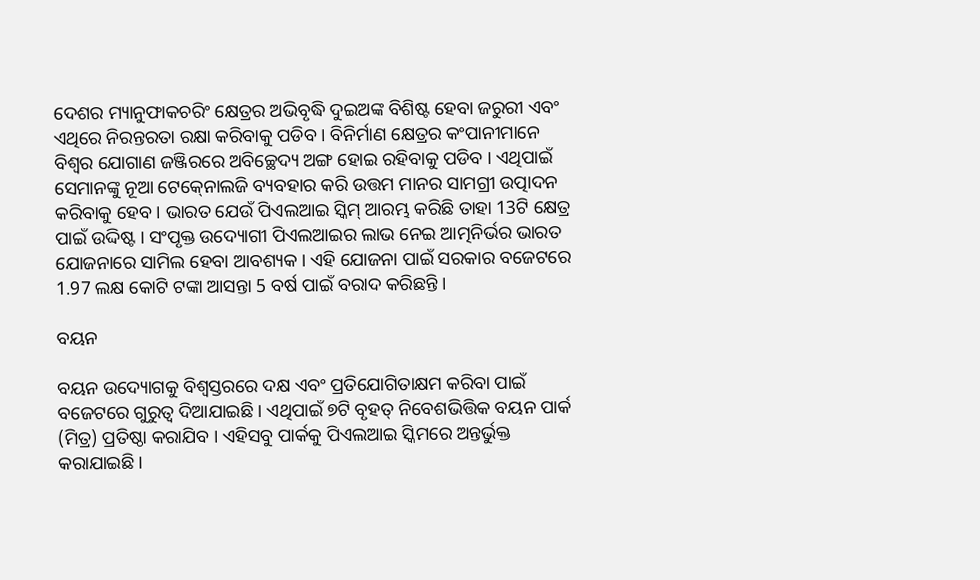ଦେଶର ମ୍ୟାନୁଫାକଚରିଂ କ୍ଷେତ୍ରର ଅଭିବୃଦ୍ଧି ଦୁଇଅଙ୍କ ବିଶିଷ୍ଟ ହେବା ଜରୁରୀ ଏବଂ ଏଥିରେ ନିରନ୍ତରତା ରକ୍ଷା କରିବାକୁ ପଡିବ । ବିନିର୍ମାଣ କ୍ଷେତ୍ରର କଂପାନୀମାନେ ବିଶ୍ୱର ଯୋଗାଣ ଜଞ୍ଜିରରେ ଅବିଚ୍ଛେଦ୍ୟ ଅଙ୍ଗ ହୋଇ ରହିବାକୁ ପଡିବ । ଏଥିପାଇଁ ସେମାନଙ୍କୁ ନୂଆ ଟେକ୍‍ନୋଲଜି ବ୍ୟବହାର କରି ଉତ୍ତମ ମାନର ସାମଗ୍ରୀ ଉତ୍ପାଦନ କରିବାକୁ ହେବ । ଭାରତ ଯେଉଁ ପିଏଲଆଇ ସ୍କିମ୍‍ ଆରମ୍ଭ କରିଛି ତାହା 13ଟି କ୍ଷେତ୍ର ପାଇଁ ଉଦ୍ଦିଷ୍ଟ । ସଂପୃକ୍ତ ଉଦ୍ୟୋଗୀ ପିଏଲଆଇର ଲାଭ ନେଇ ଆତ୍ମନିର୍ଭର ଭାରତ ଯୋଜନାରେ ସାମିଲ ହେବା ଆବଶ୍ୟକ । ଏହି ଯୋଜନା ପାଇଁ ସରକାର ବଜେଟରେ 1.97 ଲକ୍ଷ କୋଟି ଟଙ୍କା ଆସନ୍ତା 5 ବର୍ଷ ପାଇଁ ବରାଦ କରିଛନ୍ତି ।

ବୟନ

ବୟନ ଉଦ୍ୟୋଗକୁ ବିଶ୍ୱସ୍ତରରେ ଦକ୍ଷ ଏବଂ ପ୍ରତିଯୋଗିତାକ୍ଷମ କରିବା ପାଇଁ ବଜେଟରେ ଗୁରୁତ୍ୱ ଦିଆଯାଇଛି । ଏଥିପାଇଁ ୭ଟି ବୃହତ୍‍ ନିବେଶଭିତ୍ତିକ ବୟନ ପାର୍କ (ମିତ୍ର) ପ୍ରତିଷ୍ଠା କରାଯିବ । ଏହିସବୁ ପାର୍କକୁ ପିଏଲଆଇ ସ୍କିମରେ ଅନ୍ତର୍ଭୁକ୍ତ କରାଯାଇଛି ।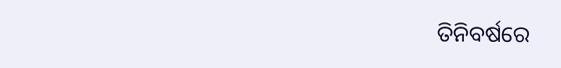ତିନିବର୍ଷରେ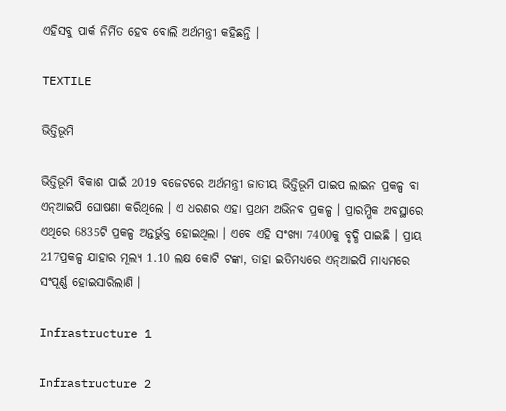ଏହିସବୁ ପାର୍କ ନିର୍ମିତ ହେବ ବୋଲି ଅର୍ଥମନ୍ତ୍ରୀ କହିଛନ୍ତି ।

TEXTILE

ଭିତ୍ତିଭୂମି

ଭିତ୍ତିଭୂମି ବିକାଶ ପାଇଁ 2019 ବଜେଟରେ ଅର୍ଥମନ୍ତ୍ରୀ ଜାତୀୟ ଭିତ୍ତିଭୂମି ପାଇପ ଲାଇନ ପ୍ରକଳ୍ପ ବା ଏନ୍‍ଆଇପି ଘୋଷଣା କରିଥିଲେ । ଏ ଧରଣର ଏହା ପ୍ରଥମ ଅଭିନବ ପ୍ରକଳ୍ପ । ପ୍ରାରମ୍ଭିକ ଅବସ୍ଥାରେ ଏଥିରେ 6835ଟି ପ୍ରକଳ୍ପ ଅନ୍ତର୍ଭୁକ୍ତ ହୋଇଥିଲା । ଏବେ ଏହି ସଂଖ୍ୟା 7400କୁ ବୃଦ୍ଧି ପାଇଛି । ପ୍ରାୟ 217ପ୍ରକଳ୍ପ ଯାହାର ମୂଲ୍ୟ 1.10 ଲକ୍ଷ କୋଟି ଟଙ୍କା, ତାହା ଇତିମଧ୍ୟରେ ଏନ୍‍ଆଇପି ମାଧ୍ୟମରେ ସଂପୂର୍ଣ୍ଣ ହୋଇସାରିଲାଣି ।

Infrastructure 1

Infrastructure 2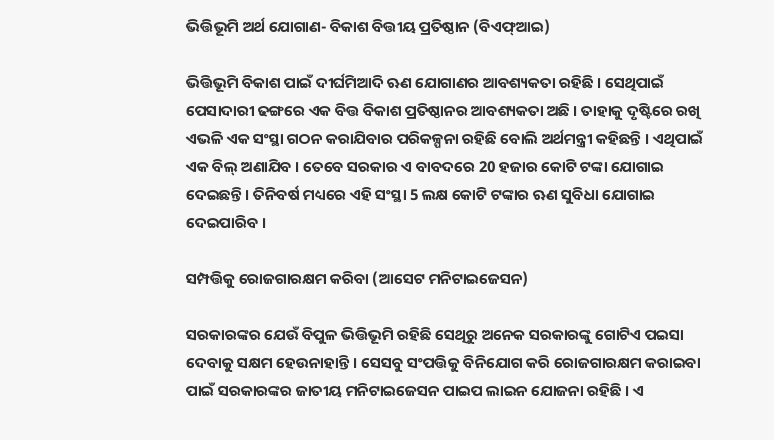ଭିତ୍ତିଭୂମି ଅର୍ଥ ଯୋଗାଣ- ବିକାଶ ବିତ୍ତୀୟ ପ୍ରତିଷ୍ଠାନ (ବିଏଫ୍‍ଆଇ)

ଭିତ୍ତିଭୂମି ବିକାଶ ପାଇଁ ଦୀର୍ଘମିଆଦି ଋଣ ଯୋଗାଣର ଆବଶ୍ୟକତା ରହିଛି । ସେଥିପାଇଁ ପେସାଦାରୀ ଢଙ୍ଗରେ ଏକ ବିତ୍ତ ବିକାଶ ପ୍ରତିଷ୍ଠାନର ଆବଶ୍ୟକତା ଅଛି । ତାହାକୁ ଦୃଷ୍ଟିରେ ରଖି ଏଭଳି ଏକ ସଂସ୍ଥା ଗଠନ କରାଯିବାର ପରିକଳ୍ପନା ରହିଛି ବୋଲି ଅର୍ଥମନ୍ତ୍ରୀ କହିଛନ୍ତି । ଏଥିପାଇଁ ଏକ ବିଲ୍‍ ଅଣାଯିବ । ତେବେ ସରକାର ଏ ବାବଦରେ 20 ହଜାର କୋଟି ଟଙ୍କା ଯୋଗାଇ ଦେଇଛନ୍ତି । ତିନିବର୍ଷ ମଧ୍ୟରେ ଏହି ସଂସ୍ଥା 5 ଲକ୍ଷ କୋଟି ଟଙ୍କାର ଋଣ ସୁବିଧା ଯୋଗାଇ ଦେଇପାରିବ ।

ସମ୍ପତ୍ତିକୁ ରୋଜଗାରକ୍ଷମ କରିବା (ଆସେଟ ମନିଟାଇଜେସନ)

ସରକାରଙ୍କର ଯେଉଁ ବିପୁଳ ଭିତ୍ତିଭୂମି ରହିଛି ସେଥିରୁ ଅନେକ ସରକାରଙ୍କୁ ଗୋଟିଏ ପଇସା ଦେବାକୁ ସକ୍ଷମ ହେଉନାହାନ୍ତି । ସେସବୁ ସଂପତ୍ତିକୁ ବିନିଯୋଗ କରି ରୋଜଗାରକ୍ଷମ କରାଇବା ପାଇଁ ସରକାରଙ୍କର ଜାତୀୟ ମନିଟାଇଜେସନ ପାଇପ ଲାଇନ ଯୋଜନା ରହିଛି । ଏ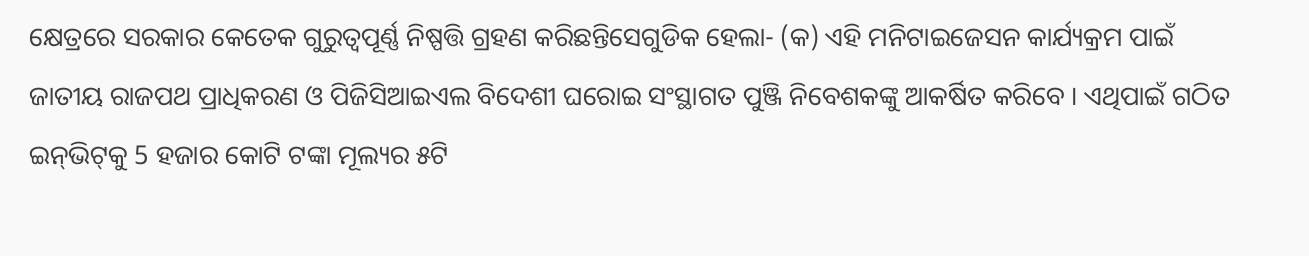କ୍ଷେତ୍ରରେ ସରକାର କେତେକ ଗୁରୁତ୍ୱପୂର୍ଣ୍ଣ ନିଷ୍ପତ୍ତି ଗ୍ରହଣ କରିଛନ୍ତିସେଗୁଡିକ ହେଲା- (କ) ଏହି ମନିଟାଇଜେସନ କାର୍ଯ୍ୟକ୍ରମ ପାଇଁ ଜାତୀୟ ରାଜପଥ ପ୍ରାଧିକରଣ ଓ ପିଜିସିଆଇଏଲ ବିଦେଶୀ ଘରୋଇ ସଂସ୍ଥାଗତ ପୁଞ୍ଜି ନିବେଶକଙ୍କୁ ଆକର୍ଷିତ କରିବେ । ଏଥିପାଇଁ ଗଠିତ ଇନ୍‍ଭିଟ୍‍କୁ 5 ହଜାର କୋଟି ଟଙ୍କା ମୂଲ୍ୟର ୫ଟି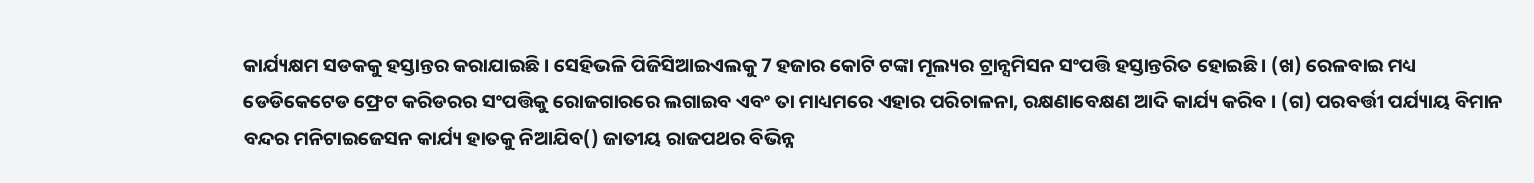କାର୍ଯ୍ୟକ୍ଷମ ସଡକକୁ ହସ୍ତାନ୍ତର କରାଯାଇଛି । ସେହିଭଳି ପିଜିସିଆଇଏଲକୁ 7 ହଜାର କୋଟି ଟଙ୍କା ମୂଲ୍ୟର ଟ୍ରାନ୍ସମିସନ ସଂପତ୍ତି ହସ୍ତାନ୍ତରିତ ହୋଇଛି । (ଖ) ରେଳବାଇ ମଧ୍ୟ ଡେଡିକେଟେଡ ଫ୍ରେଟ କରିଡରର ସଂପତ୍ତିକୁ ରୋଜଗାରରେ ଲଗାଇବ ଏବଂ ତା ମାଧ୍ୟମରେ ଏହାର ପରିଚାଳନା, ରକ୍ଷଣାବେକ୍ଷଣ ଆଦି କାର୍ଯ୍ୟ କରିବ । (ଗ) ପରବର୍ତ୍ତୀ ପର୍ଯ୍ୟାୟ ବିମାନ ବନ୍ଦର ମନିଟାଇଜେସନ କାର୍ଯ୍ୟ ହାତକୁ ନିଆଯିବ() ଜାତୀୟ ରାଜପଥର ବିଭିନ୍ନ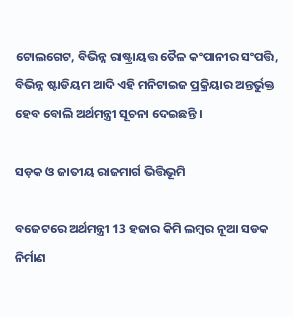ଟୋଲଗେଟ, ବିଭିନ୍ନ ରାଷ୍ଟ୍ରାୟତ୍ତ ତୈଳ କଂପାନୀର ସଂପତ୍ତି, ବିଭିନ୍ନ ଷ୍ଟାଡିୟମ ଆଦି ଏହି ମନିଟାଇଜ ପ୍ରକ୍ରିୟାର ଅନ୍ତର୍ଭୁକ୍ତ ହେବ ବୋଲି ଅର୍ଥମନ୍ତ୍ରୀ ସୂଚନା ଦେଇଛନ୍ତି ।

ସଡ଼କ ଓ ଜାତୀୟ ରାଜମାର୍ଗ ଭିତ୍ତିଭୂମି

ବଜେଟରେ ଅର୍ଥମନ୍ତ୍ରୀ 13 ହଜାର କିମି ଲମ୍ବର ନୂଆ ସଡକ ନିର୍ମାଣ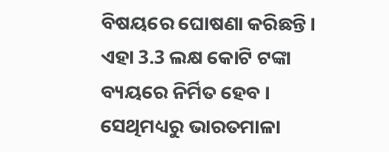ବିଷୟରେ ଘୋଷଣା କରିଛନ୍ତି । ଏହା 3.3 ଲକ୍ଷ କୋଟି ଟଙ୍କା ବ୍ୟୟରେ ନିର୍ମିତ ହେବ । ସେଥିମଧ୍ୟରୁ ଭାରତମାଳା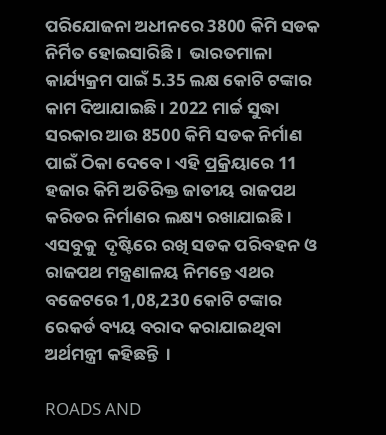ପରିଯୋଜନା ଅଧୀନରେ 3800 କିମି ସଡକ ନିର୍ମିତ ହୋଇସାରିଛି ।  ଭାରତମାଳା କାର୍ଯ୍ୟକ୍ରମ ପାଇଁ 5.35 ଲକ୍ଷ କୋଟି ଟଙ୍କାର କାମ ଦିଆଯାଇଛି । 2022 ମାର୍ଚ୍ଚ ସୁଦ୍ଧା ସରକାର ଆଉ 8500 କିମି ସଡକ ନିର୍ମାଣ ପାଇଁ ଠିକା ଦେବେ । ଏହି ପ୍ରକ୍ରିୟାରେ 11 ହଜାର କିମି ଅତିରିକ୍ତ ଜାତୀୟ ରାଜପଥ କରିଡର ନିର୍ମାଣର ଲକ୍ଷ୍ୟ ରଖାଯାଇଛି । ଏସବୁକୁ  ଦୃଷ୍ଟିରେ ରଖି ସଡକ ପରିବହନ ଓ ରାଜପଥ ମନ୍ତ୍ରଣାଳୟ ନିମନ୍ତେ ଏଥର ବଜେଟରେ 1,08,230 କୋଟି ଟଙ୍କାର ରେକର୍ଡ ବ୍ୟୟ ବରାଦ କରାଯାଇଥିବା ଅର୍ଥମନ୍ତ୍ରୀ କହିଛନ୍ତି  ।

ROADS AND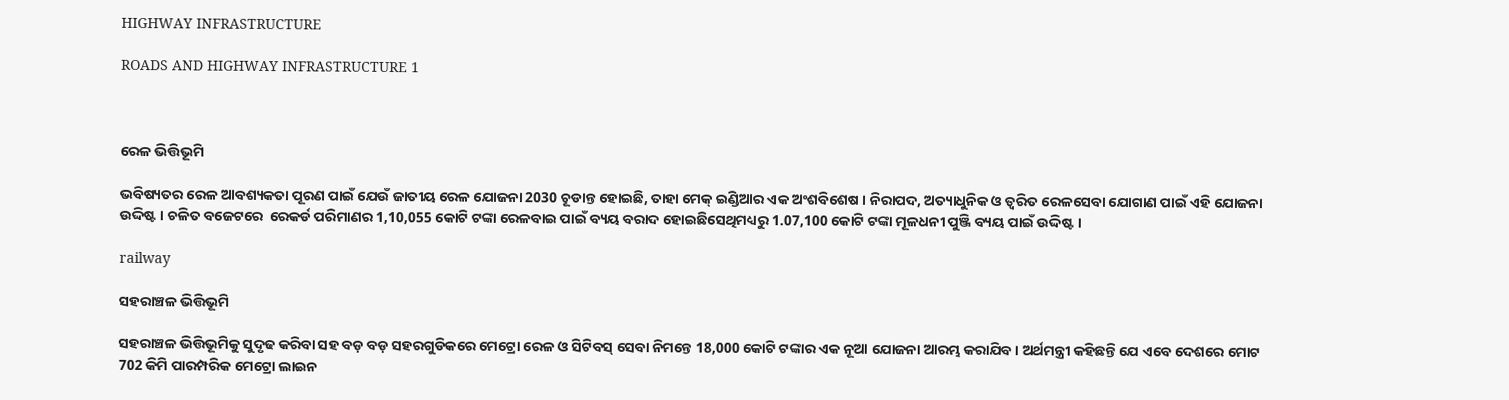HIGHWAY INFRASTRUCTURE

ROADS AND HIGHWAY INFRASTRUCTURE 1



ରେଳ ଭିତ୍ତିଭୂମି

ଭବିଷ୍ୟତର ରେଳ ଆବଶ୍ୟକତା ପୂରଣ ପାଇଁ ଯେଉଁ ଜାତୀୟ ରେଳ ଯୋଜନା 2030 ଚୂଡାନ୍ତ ହୋଇଛି, ତାହା ମେକ୍‍ ଇଣ୍ଡିଆର ଏକ ଅଂଶବିଶେଷ । ନିରାପଦ, ଅତ୍ୟାଧୁନିକ ଓ ତ୍ୱରିତ ରେଳସେବା ଯୋଗାଣ ପାଇଁ ଏହି ଯୋଜନା ଉଦ୍ଦିଷ୍ଟ । ଚଳିତ ବଜେଟରେ  ରେକର୍ଡ ପରିମାଣର 1,10,055 କୋଟି ଟଙ୍କା ରେଳବାଇ ପାଇଁ ବ୍ୟୟ ବରାଦ ହୋଇଛିସେଥିମଧ୍ୟରୁ 1.07,100 କୋଟି ଟଙ୍କା ମୂଳଧନୀ ପୁଞ୍ଜି ବ୍ୟୟ ପାଇଁ ଉଦ୍ଦିଷ୍ଟ ।

railway

ସହରାଞ୍ଚଳ ଭିତ୍ତିଭୂମି

ସହରାଞ୍ଚଳ ଭିତ୍ତିଭୂମିକୁ ସୁଦୃଢ କରିବା ସହ ବଡ଼ ବଡ଼ ସହରଗୁଡିକରେ ମେଟ୍ରୋ ରେଳ ଓ ସିଟିବସ୍‍ ସେବା ନିମନ୍ତେ 18,000 କୋଟି ଟଙ୍କାର ଏକ ନୂଆ ଯୋଜନା ଆରମ୍ଭ କରାଯିବ । ଅର୍ଥମନ୍ତ୍ରୀ କହିଛନ୍ତି ଯେ ଏବେ ଦେଶରେ ମୋଟ 702 କିମି ପାରମ୍ପରିକ ମେଟ୍ରୋ ଲାଇନ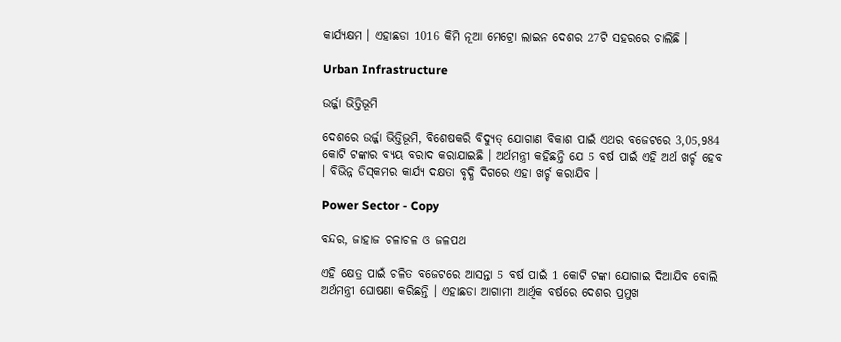କାର୍ଯ୍ୟକ୍ଷମ । ଏହାଛଡା 1016 କିମି ନୂଆ ମେଟ୍ରୋ ଲାଇନ ଦେଶର 27ଟି ସହରରେ ଚାଲିଛି ।

Urban Infrastructure

ଉର୍ଜ୍ଜା ଭିତ୍ତିଭୂମି

ଦେଶରେ ଉର୍ଜ୍ଜା ଭିତ୍ତିଭୂମି, ବିଶେଷକରି ବିଦ୍ୟୁତ୍‍ ଯୋଗାଣ ବିକାଶ ପାଇଁ ଏଥର ବଜେଟରେ 3,05,984 କୋଟି ଟଙ୍କାର ବ୍ୟୟ ବରାଦ କରାଯାଇଛି । ଅର୍ଥମନ୍ତ୍ରୀ କହିଛନ୍ତି ଯେ 5 ବର୍ଷ ପାଇଁ ଏହି ଅର୍ଥ ଖର୍ଚ୍ଚ ହେବ । ବିଭିନ୍ନ ଡିସ୍‍କମର କାର୍ଯ୍ୟ ଦକ୍ଷତା ବୃଦ୍ଧି ଦିଗରେ ଏହା ଖର୍ଚ୍ଚ କରାଯିବ ।

Power Sector - Copy

ବନ୍ଦର, ଜାହାଜ ଚଳାଚଳ ଓ ଜଳପଥ

ଏହି କ୍ଷେତ୍ର ପାଇଁ ଚଳିତ ବଜେଟରେ ଆସନ୍ତା 5 ବର୍ଷ ପାଇଁ 1 କୋଟି ଟଙ୍କା ଯୋଗାଇ ଦିଆଯିବ ବୋଲି ଅର୍ଥମନ୍ତ୍ରୀ ଘୋଷଣା କରିଛନ୍ତି । ଏହାଛଡା ଆଗାମୀ ଆର୍ଥିକ ବର୍ଷରେ ଦେଶର ପ୍ରମୁଖ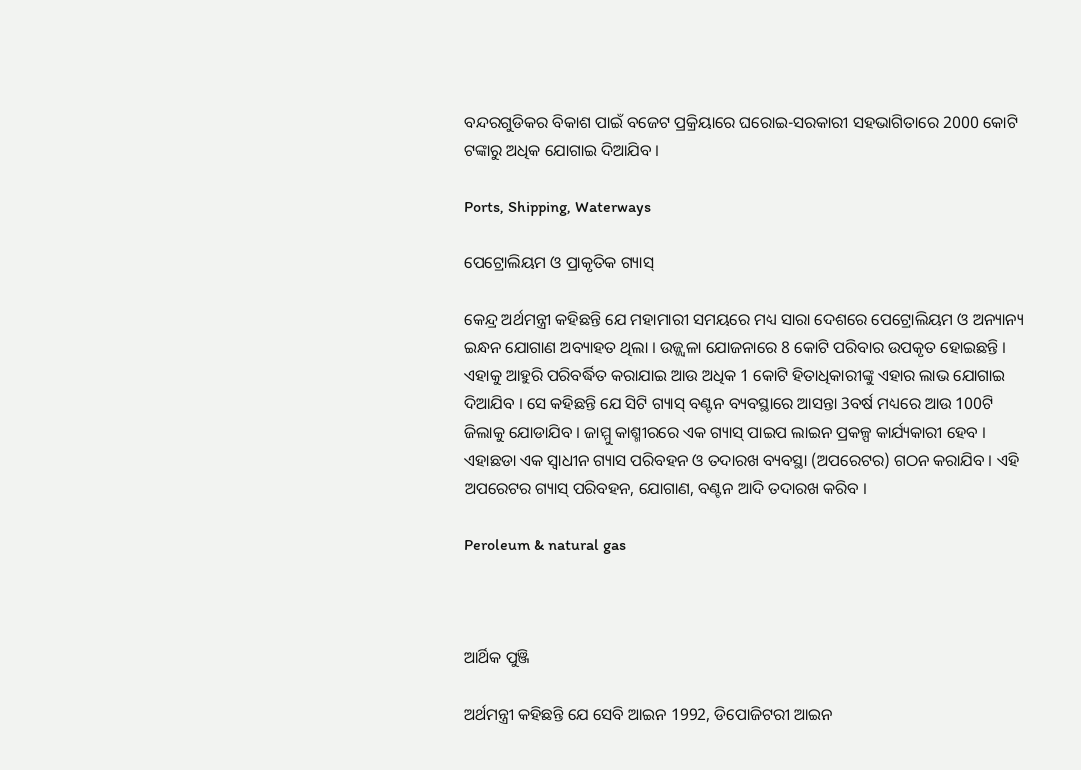ବନ୍ଦରଗୁଡିକର ବିକାଶ ପାଇଁ ବଜେଟ ପ୍ରକ୍ରିୟାରେ ଘରୋଇ-ସରକାରୀ ସହଭାଗିତାରେ 2000 କୋଟି ଟଙ୍କାରୁ ଅଧିକ ଯୋଗାଇ ଦିଆଯିବ ।

Ports, Shipping, Waterways

ପେଟ୍ରୋଲିୟମ ଓ ପ୍ରାକୃତିକ ଗ୍ୟାସ୍‍

କେନ୍ଦ୍ର ଅର୍ଥମନ୍ତ୍ରୀ କହିଛନ୍ତି ଯେ ମହାମାରୀ ସମୟରେ ମଧ୍ୟ ସାରା ଦେଶରେ ପେଟ୍ରୋଲିୟମ ଓ ଅନ୍ୟାନ୍ୟ ଇନ୍ଧନ ଯୋଗାଣ ଅବ୍ୟାହତ ଥିଲା । ଉଜ୍ଜ୍ୱଳା ଯୋଜନାରେ 8 କୋଟି ପରିବାର ଉପକୃତ ହୋଇଛନ୍ତି । ଏହାକୁ ଆହୁରି ପରିବର୍ଦ୍ଧିତ କରାଯାଇ ଆଉ ଅଧିକ 1 କୋଟି ହିତାଧିକାରୀଙ୍କୁ ଏହାର ଲାଭ ଯୋଗାଇ ଦିଆଯିବ । ସେ କହିଛନ୍ତି ଯେ ସିଟି ଗ୍ୟାସ୍‍ ବଣ୍ଟନ ବ୍ୟବସ୍ଥାରେ ଆସନ୍ତା 3ବର୍ଷ ମଧ୍ୟରେ ଆଉ 100ଟି ଜିଲାକୁ ଯୋଡାଯିବ । ଜାମ୍ମୁ କାଶ୍ମୀରରେ ଏକ ଗ୍ୟାସ୍‍ ପାଇପ ଲାଇନ ପ୍ରକଳ୍ପ କାର୍ଯ୍ୟକାରୀ ହେବ । ଏହାଛଡା ଏକ ସ୍ୱାଧୀନ ଗ୍ୟାସ ପରିବହନ ଓ ତଦାରଖ ବ୍ୟବସ୍ଥା (ଅପରେଟର) ଗଠନ କରାଯିବ । ଏହି ଅପରେଟର ଗ୍ୟାସ୍‍ ପରିବହନ, ଯୋଗାଣ, ବଣ୍ଟନ ଆଦି ତଦାରଖ କରିବ ।

Peroleum & natural gas



ଆର୍ଥିକ ପୁଞ୍ଜି

ଅର୍ଥମନ୍ତ୍ରୀ କହିଛନ୍ତି ଯେ ସେବି ଆଇନ 1992, ଡିପୋଜିଟରୀ ଆଇନ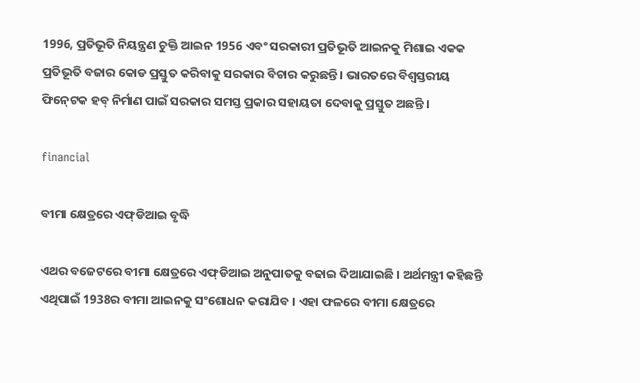1996, ପ୍ରତିଭୂତି ନିୟନ୍ତ୍ରଣ ଚୁକ୍ତି ଆଇନ 1956 ଏବଂ ସରକାରୀ ପ୍ରତିଭୂତି ଆଇନକୁ ମିଶାଇ ଏକକ ପ୍ରତିଭୂତି ବଜାର କୋଡ ପ୍ରସ୍ତୁତ କରିବାକୁ ସରକାର ବିଚାର କରୁଛନ୍ତି । ଭାରତରେ ବିଶ୍ୱସ୍ତରୀୟ ଫିନ୍‍ଟେକ ହବ୍‍ ନିର୍ମାଣ ପାଇଁ ସରକାର ସମସ୍ତ ପ୍ରକାର ସହାୟତା ଦେବାକୁ ପ୍ରସ୍ତୁତ ଅଛନ୍ତି ।

financial

ବୀମା କ୍ଷେତ୍ରରେ ଏଫ୍‍ଡିଆଇ ବୃଦ୍ଧି

ଏଥର ବଜେଟରେ ବୀମା କ୍ଷେତ୍ରରେ ଏଫ୍‍ଡିଆଇ ଅନୁପାତକୁ ବଢାଇ ଦିଆଯାଇଛି । ଅର୍ଥମନ୍ତ୍ରୀ କହିଛନ୍ତି ଏଥିପାଇଁ 1938ର ବୀମା ଆଇନକୁ ସଂଶୋଧନ କରାଯିବ । ଏହା ଫଳରେ ବୀମା କ୍ଷେତ୍ରରେ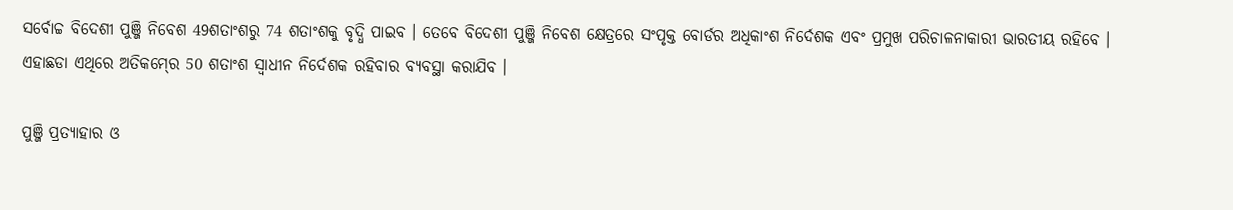ସର୍ବୋଚ୍ଚ ବିଦେଶୀ ପୁଞ୍ଜି ନିବେଶ 49ଶତାଂଶରୁ 74 ଶତାଂଶକୁ ବୃଦ୍ଧି ପାଇବ । ତେବେ ବିଦେଶୀ ପୁଞ୍ଜି ନିବେଶ କ୍ଷେତ୍ରରେ ସଂପୃକ୍ତ ବୋର୍ଡର ଅଧିକାଂଶ ନିର୍ଦେଶକ ଏବଂ ପ୍ରମୁଖ ପରିଚାଳନାକାରୀ ଭାରତୀୟ ରହିବେ । ଏହାଛଡା ଏଥିରେ ଅତିକମ୍‍ରେ 50 ଶତାଂଶ ସ୍ୱାଧୀନ ନିର୍ଦେଶକ ରହିବାର ବ୍ୟବସ୍ଥା କରାଯିବ ।

ପୁଞ୍ଜି ପ୍ରତ୍ୟାହାର ଓ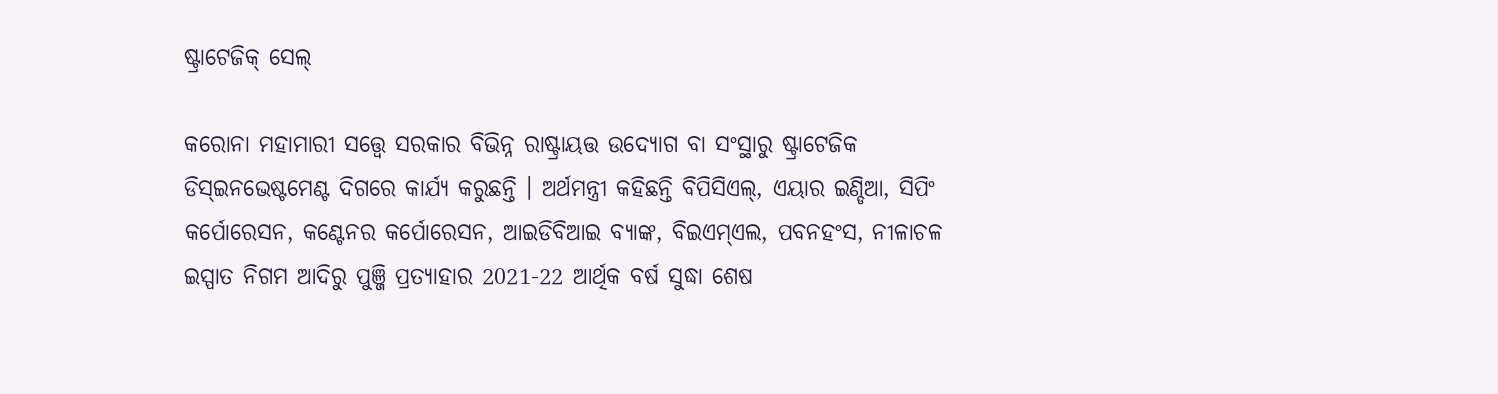ଷ୍ଟ୍ରାଟେଜିକ୍‍ ସେଲ୍‍

କରୋନା ମହାମାରୀ ସତ୍ତ୍ୱେ ସରକାର ବିଭିନ୍ନ ରାଷ୍ଟ୍ରାୟତ୍ତ ଉଦ୍ୟୋଗ ବା ସଂସ୍ଥାରୁ ଷ୍ଟ୍ରାଟେଜିକ ଡିସ୍‍ଇନଭେଷ୍ଟମେଣ୍ଟ ଦିଗରେ କାର୍ଯ୍ୟ କରୁଛନ୍ତି । ଅର୍ଥମନ୍ତ୍ରୀ କହିଛନ୍ତି ବିପିସିଏଲ୍‍, ଏୟାର ଇଣ୍ଡିଆ, ସିପିଂ କର୍ପୋରେସନ, କଣ୍ଟେନର କର୍ପୋରେସନ, ଆଇଡିବିଆଇ ବ୍ୟାଙ୍କ, ବିଇଏମ୍‍ଏଲ, ପବନହଂସ, ନୀଳାଚଳ ଇସ୍ପାତ ନିଗମ ଆଦିରୁ ପୁଞ୍ଜି ପ୍ରତ୍ୟାହାର 2021-22 ଆର୍ଥିକ ବର୍ଷ ସୁଦ୍ଧା ଶେଷ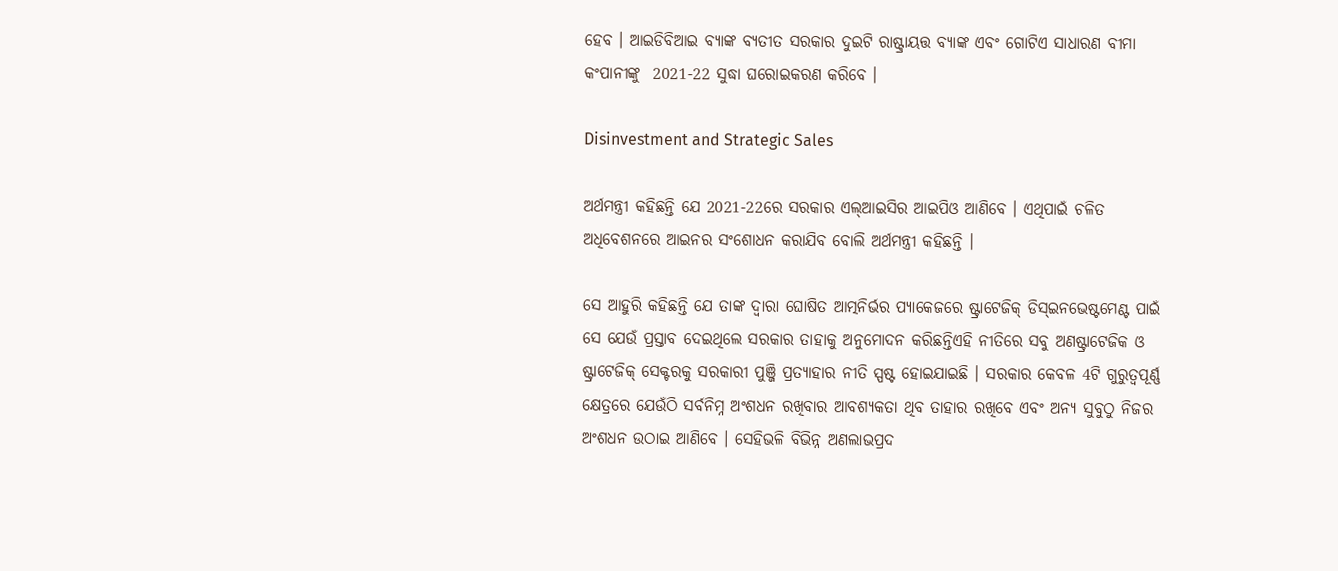ହେବ । ଆଇଡିବିଆଇ ବ୍ୟାଙ୍କ ବ୍ୟତୀତ ସରକାର ଦୁଇଟି ରାଷ୍ଟ୍ରାୟତ୍ତ ବ୍ୟାଙ୍କ ଏବଂ ଗୋଟିଏ ସାଧାରଣ ବୀମା କଂପାନୀଙ୍କୁ  2021-22 ସୁଦ୍ଧା ଘରୋଇକରଣ କରିବେ ।

Disinvestment and Strategic Sales

ଅର୍ଥମନ୍ତ୍ରୀ କହିଛନ୍ତି ଯେ 2021-22ରେ ସରକାର ଏଲ୍‍ଆଇସିର ଆଇପିଓ ଆଣିବେ । ଏଥିପାଇଁ ଚଳିତ ଅଧିବେଶନରେ ଆଇନର ସଂଶୋଧନ କରାଯିବ ବୋଲି ଅର୍ଥମନ୍ତ୍ରୀ କହିଛନ୍ତି ।

ସେ ଆହୁରି କହିଛନ୍ତି ଯେ ତାଙ୍କ ଦ୍ୱାରା ଘୋଷିତ ଆତ୍ମନିର୍ଭର ପ୍ୟାକେଜରେ ଷ୍ଟ୍ରାଟେଜିକ୍‍ ଡିସ୍‍ଇନଭେଷ୍ଟମେଣ୍ଟ ପାଇଁ ସେ ଯେଉଁ ପ୍ରସ୍ତାବ ଦେଇଥିଲେ ସରକାର ତାହାକୁ ଅନୁମୋଦନ କରିଛନ୍ତିଏହି ନୀତିରେ ସବୁ ଅଣଷ୍ଟ୍ରାଟେଜିକ ଓ ଷ୍ଟ୍ରାଟେଜିକ୍‍ ସେକ୍ଟରକୁ ସରକାରୀ ପୁଞ୍ଜି ପ୍ରତ୍ୟାହାର ନୀତି ସ୍ପଷ୍ଟ ହୋଇଯାଇଛି । ସରକାର କେବଳ 4ଟି ଗୁରୁତ୍ୱପୂର୍ଣ୍ଣ କ୍ଷେତ୍ରରେ ଯେଉଁଠି ସର୍ବନିମ୍ନ ଅଂଶଧନ ରଖିବାର ଆବଶ୍ୟକତା ଥିବ ତାହାର ରଖିବେ ଏବଂ ଅନ୍ୟ ସୁବୁଠୁ ନିଜର ଅଂଶଧନ ଉଠାଇ ଆଣିବେ । ସେହିଭଳି ବିଭିନ୍ନ ଅଣଲାଭପ୍ରଦ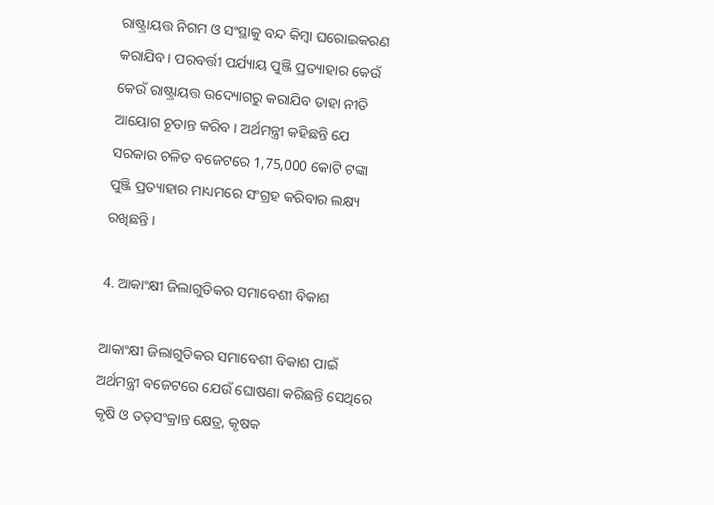ରାଷ୍ଟ୍ରାୟତ୍ତ ନିଗମ ଓ ସଂସ୍ଥାକୁ ବନ୍ଦ କିମ୍ବା ଘରୋଇକରଣ କରାଯିବ । ପରବର୍ତ୍ତୀ ପର୍ଯ୍ୟାୟ ପୁଞ୍ଜି ପ୍ରତ୍ୟାହାର କେଉଁ କେଉଁ ରାଷ୍ଟ୍ରାୟତ୍ତ ଉଦ୍ୟୋଗରୁ କରାଯିବ ତାହା ନୀତି ଆୟୋଗ ଚୂଡାନ୍ତ କରିବ । ଅର୍ଥମନ୍ତ୍ରୀ କହିଛନ୍ତି ଯେ ସରକାର ଚଳିତ ବଜେଟରେ 1,75,000 କୋଟି ଟଙ୍କା ପୁଞ୍ଜି ପ୍ରତ୍ୟାହାର ମାଧ୍ୟମରେ ସଂଗ୍ରହ କରିବାର ଲକ୍ଷ୍ୟ ରଖିଛନ୍ତି ।

4. ଆକାଂକ୍ଷୀ ଜିଲାଗୁଡିକର ସମାବେଶୀ ବିକାଶ

ଆକାଂକ୍ଷୀ ଜିଲାଗୁଡିକର ସମାବେଶୀ ବିକାଶ ପାଇଁ ଅର୍ଥମନ୍ତ୍ରୀ ବଜେଟରେ ଯେଉଁ ଘୋଷଣା କରିଛନ୍ତି ସେଥିରେ କୃଷି ଓ ତତ୍‍ସଂକ୍ରାନ୍ତ କ୍ଷେତ୍ର, କୃଷକ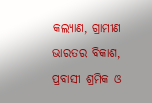କଲ୍ୟାଣ, ଗ୍ରାମୀଣ ଭାରତର ବିକାଶ, ପ୍ରବାସୀ ଶ୍ରମିକ ଓ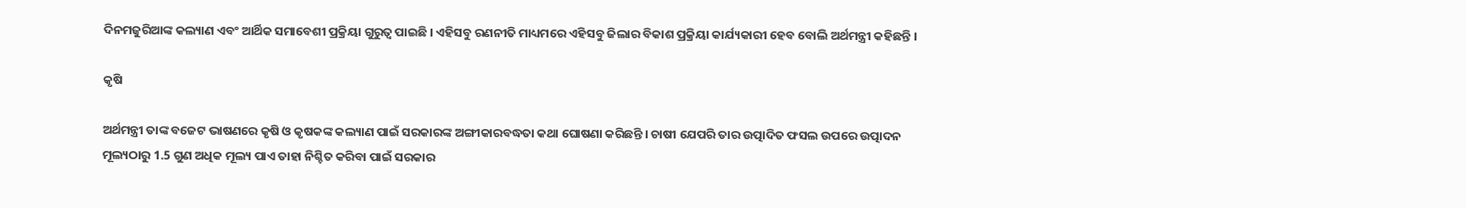ଦିନମଜୁରିଆଙ୍କ କଲ୍ୟାଣ ଏବଂ ଆର୍ଥିକ ସମାବେଶୀ ପ୍ରକ୍ରିୟା ଗୁରୁତ୍ୱ ପାଇଛି । ଏହିସବୁ ରଣନୀତି ମାଧ୍ୟମରେ ଏହିସବୁ ଜିଲାର ବିକାଶ ପ୍ରକ୍ରିୟା କାର୍ଯ୍ୟକାରୀ ହେବ ବୋଲି ଅର୍ଥମନ୍ତ୍ରୀ କହିଛନ୍ତି ।

କୃଷି

ଅର୍ଥମନ୍ତ୍ରୀ ତାଙ୍କ ବଜେଟ ଭାଷଣରେ କୃଷି ଓ କୃଷକଙ୍କ କଲ୍ୟାଣ ପାଇଁ ସରକାରଙ୍କ ଅଙ୍ଗୀକାରବଦ୍ଧତା କଥା ଘୋଷଣା କରିଛନ୍ତି । ଚାଷୀ ଯେପରି ତାର ଉତ୍ପାଦିତ ଫସଲ ଉପରେ ଉତ୍ପାଦନ ମୂଲ୍ୟଠାରୁ 1.5 ଗୁଣ ଅଧିକ ମୂଲ୍ୟ ପାଏ ତାହା ନିଶ୍ଚିତ କରିବା ପାଇଁ ସରକାର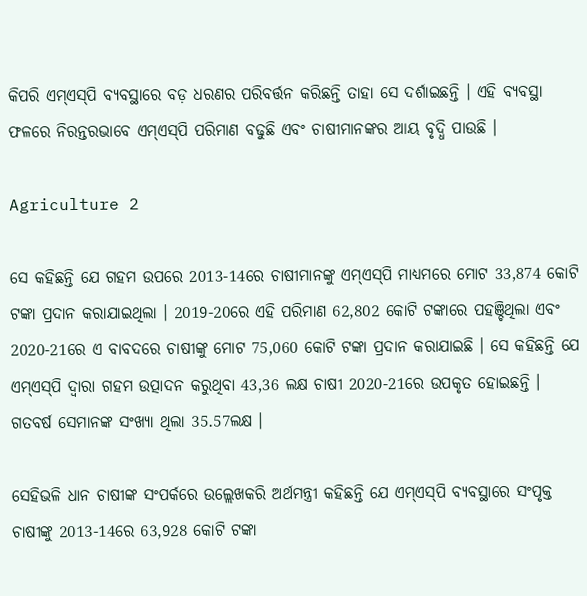କିପରି ଏମ୍‍ଏସ୍‍ପି ବ୍ୟବସ୍ଥାରେ ବଡ଼ ଧରଣର ପରିବର୍ତ୍ତନ କରିଛନ୍ତି ତାହା ସେ ଦର୍ଶାଇଛନ୍ତି । ଏହି ବ୍ୟବସ୍ଥା ଫଳରେ ନିରନ୍ତରଭାବେ ଏମ୍‍ଏସ୍‍ପି ପରିମାଣ ବଢୁଛି ଏବଂ ଚାଷୀମାନଙ୍କର ଆୟ ବୃଦ୍ଧି ପାଉଛି ।

Agriculture 2

ସେ କହିଛନ୍ତି ଯେ ଗହମ ଉପରେ 2013-14ରେ ଚାଷୀମାନଙ୍କୁ ଏମ୍‍ଏସ୍‍ପି ମାଧ୍ୟମରେ ମୋଟ 33,874 କୋଟି ଟଙ୍କା ପ୍ରଦାନ କରାଯାଇଥିଲା । 2019-20ରେ ଏହି ପରିମାଣ 62,802 କୋଟି ଟଙ୍କାରେ ପହଞ୍ଚିଥିଲା ଏବଂ 2020-21ରେ ଏ ବାବଦରେ ଚାଷୀଙ୍କୁ ମୋଟ 75,060 କୋଟି ଟଙ୍କା ପ୍ରଦାନ କରାଯାଇଛି । ସେ କହିଛନ୍ତି ଯେ ଏମ୍‍ଏସ୍‍ପି ଦ୍ୱାରା ଗହମ ଉତ୍ପାଦନ କରୁଥିବା 43,36 ଲକ୍ଷ ଚାଷୀ 2020-21ରେ ଉପକୃତ ହୋଇଛନ୍ତି । ଗତବର୍ଷ ସେମାନଙ୍କ ସଂଖ୍ୟା ଥିଲା 35.57ଲକ୍ଷ ।

ସେହିଭଳି ଧାନ ଚାଷୀଙ୍କ ସଂପର୍କରେ ଉଲ୍ଲେଖକରି ଅର୍ଥମନ୍ତ୍ରୀ କହିଛନ୍ତି ଯେ ଏମ୍‍ଏସ୍‍ପି ବ୍ୟବସ୍ଥାରେ ସଂପୃକ୍ତ ଚାଷୀଙ୍କୁ 2013-14ରେ 63,928 କୋଟି ଟଙ୍କା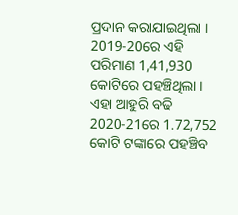ପ୍ରଦାନ କରାଯାଇଥିଲା । 2019-20ରେ ଏହି ପରିମାଣ 1,41,930 କୋଟିରେ ପହଞ୍ଚିଥିଲା । ଏହା ଆହୁରି ବଢି 2020-21ରେ 1.72,752 କୋଟି ଟଙ୍କାରେ ପହଞ୍ଚିବ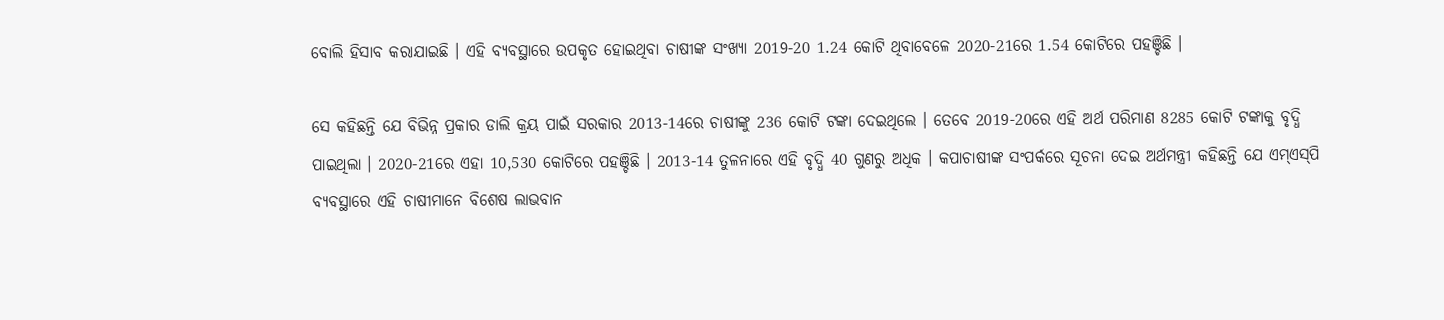ବୋଲି ହିସାବ କରାଯାଇଛି । ଏହି ବ୍ୟବସ୍ଥାରେ ଉପକୃତ ହୋଇଥିବା ଚାଷୀଙ୍କ ସଂଖ୍ୟା 2019-20 1.24 କୋଟି ଥିବାବେଳେ 2020-21ରେ 1.54 କୋଟିରେ ପହଞ୍ଚିଛି ।

ସେ କହିଛନ୍ତି ଯେ ବିଭିନ୍ନ ପ୍ରକାର ଡାଲି କ୍ରୟ ପାଇଁ ସରକାର 2013-14ରେ ଚାଷୀଙ୍କୁ 236 କୋଟି ଟଙ୍କା ଦେଇଥିଲେ । ତେବେ 2019-20ରେ ଏହି ଅର୍ଥ ପରିମାଣ 8285 କୋଟି ଟଙ୍କାକୁ ବୃଦ୍ଧି ପାଇଥିଲା । 2020-21ରେ ଏହା 10,530 କୋଟିରେ ପହଞ୍ଚିଛି । 2013-14 ତୁଳନାରେ ଏହି ବୃଦ୍ଧି 40 ଗୁଣରୁ ଅଧିକ । କପାଚାଷୀଙ୍କ ସଂପର୍କରେ ସୂଚନା ଦେଇ ଅର୍ଥମନ୍ତ୍ରୀ କହିଛନ୍ତି ଯେ ଏମ୍‍ଏସ୍‍ପି ବ୍ୟବସ୍ଥାରେ ଏହି ଚାଷୀମାନେ ବିଶେଷ ଲାଭବାନ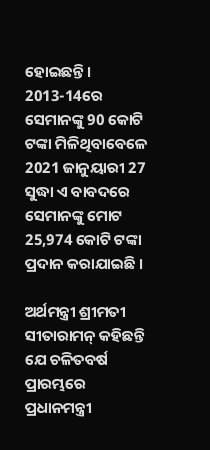ହୋଇଛନ୍ତି । 2013-14ରେ ସେମାନଙ୍କୁ 90 କୋଟି ଟଙ୍କା ମିଳିଥିବାବେଳେ 2021 ଜାନୁୟାରୀ 27 ସୁଦ୍ଧା ଏ ବାବଦରେ ସେମାନଙ୍କୁ ମୋଟ 25,974 କୋଟି ଟଙ୍କା ପ୍ରଦାନ କରାଯାଇଛି ।

ଅର୍ଥମନ୍ତ୍ରୀ ଶ୍ରୀମତୀ ସୀତାରାମନ୍‍ କହିଛନ୍ତି ଯେ ଚଳିତବର୍ଷ ପ୍ରାରମ୍ଭରେ ପ୍ରଧାନମନ୍ତ୍ରୀ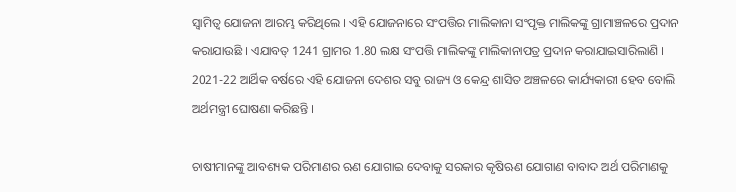ସ୍ୱାମିତ୍ୱ ଯୋଜନା ଆରମ୍ଭ କରିଥିଲେ । ଏହି ଯୋଜନାରେ ସଂପତ୍ତିର ମାଲିକାନା ସଂପୃକ୍ତ ମାଲିକଙ୍କୁ ଗ୍ରାମାଞ୍ଚଳରେ ପ୍ରଦାନ କରାଯାଉଛି । ଏଯାବତ୍‍ 1241 ଗ୍ରାମର 1.80 ଲକ୍ଷ ସଂପତ୍ତି ମାଲିକଙ୍କୁ ମାଲିକାନାପତ୍ର ପ୍ରଦାନ କରାଯାଇସାରିଲାଣି । 2021-22 ଆର୍ଥିକ ବର୍ଷରେ ଏହି ଯୋଜନା ଦେଶର ସବୁ ରାଜ୍ୟ ଓ କେନ୍ଦ୍ର ଶାସିତ ଅଞ୍ଚଳରେ କାର୍ଯ୍ୟକାରୀ ହେବ ବୋଲି ଅର୍ଥମନ୍ତ୍ରୀ ଘୋଷଣା କରିଛନ୍ତି ।

ଚାଷୀମାନଙ୍କୁ ଆବଶ୍ୟକ ପରିମାଣର ଋଣ ଯୋଗାଇ ଦେବାକୁ ସରକାର କୃଷିଋଣ ଯୋଗାଣ ବାବାଦ ଅର୍ଥ ପରିମାଣକୁ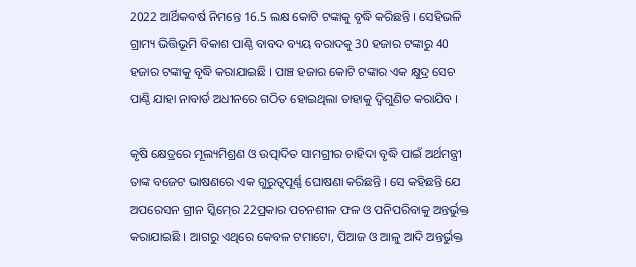2022 ଆର୍ଥିକବର୍ଷ ନିମନ୍ତେ 16.5 ଲକ୍ଷ କୋଟି ଟଙ୍କାକୁ ବୃଦ୍ଧି କରିଛନ୍ତି । ସେହିଭଳି ଗ୍ରାମ୍ୟ ଭିତ୍ତିଭୂମି ବିକାଶ ପାଣ୍ଠି ବାବଦ ବ୍ୟୟ ବରାଦକୁ 30 ହଜାର ଟଙ୍କାରୁ 40 ହଜାର ଟଙ୍କାକୁ ବୃଦ୍ଧି କରାଯାଇଛି । ପାଞ୍ଚ ହଜାର କୋଟି ଟଙ୍କାର ଏକ କ୍ଷୁଦ୍ର ସେଚ ପାଣ୍ଠି ଯାହା ନାବାର୍ଡ ଅଧୀନରେ ଗଠିତ ହୋଇଥିଲା ତାହାକୁ ଦ୍ୱିଗୁଣିତ କରାଯିବ ।

କୃଷି କ୍ଷେତ୍ରରେ ମୂଲ୍ୟମିଶ୍ରଣ ଓ ଉତ୍ପାଦିତ ସାମଗ୍ରୀର ଚାହିଦା ବୃଦ୍ଧି ପାଇଁ ଅର୍ଥମନ୍ତ୍ରୀ ତାଙ୍କ ବଜେଟ ଭାଷଣରେ ଏକ ଗୁରୁତ୍ୱପୂର୍ଣ୍ଣ ଘୋଷଣା କରିଛନ୍ତି । ସେ କହିଛନ୍ତି ଯେ ଅପରେସନ ଗ୍ରୀନ ସ୍କିମ୍‍ରେ 22ପ୍ରକାର ପଚନଶୀଳ ଫଳ ଓ ପନିପରିବାକୁ ଅନ୍ତର୍ଭୁକ୍ତ କରାଯାଇଛି । ଆଗରୁ ଏଥିରେ କେବଳ ଟମାଟୋ, ପିଆଜ ଓ ଆଳୁ ଆଦି ଅନ୍ତର୍ଭୁକ୍ତ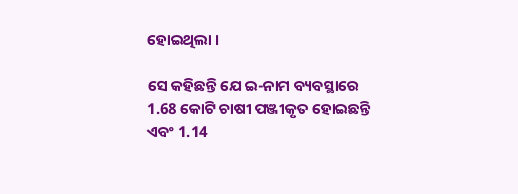ହୋଇଥିଲା ।

ସେ କହିଛନ୍ତି ଯେ ଇ-ନାମ ବ୍ୟବସ୍ଥାରେ 1.68 କୋଟି ଚାଷୀ ପଞ୍ଜୀକୃତ ହୋଇଛନ୍ତି ଏବଂ 1.14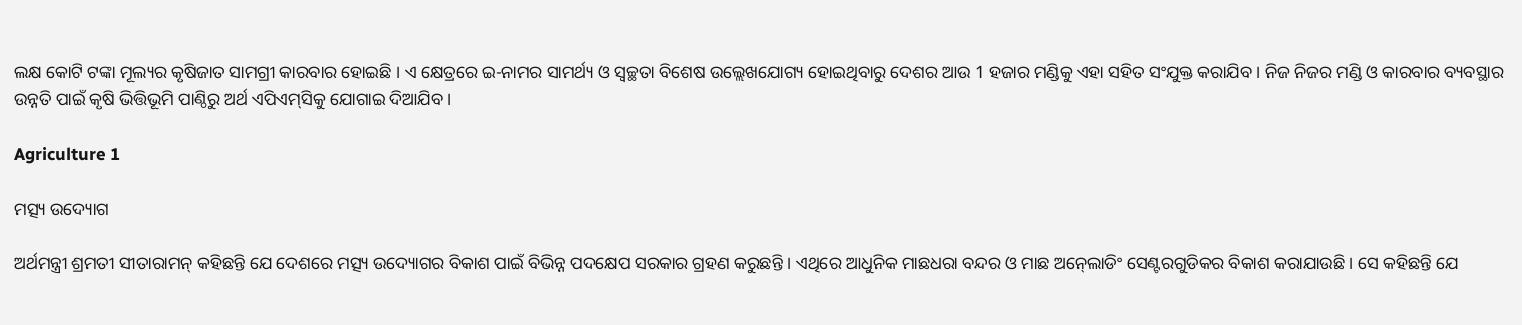ଲକ୍ଷ କୋଟି ଟଙ୍କା ମୂଲ୍ୟର କୃଷିଜାତ ସାମଗ୍ରୀ କାରବାର ହୋଇଛି । ଏ କ୍ଷେତ୍ରରେ ଇ-ନାମର ସାମର୍ଥ୍ୟ ଓ ସ୍ୱଚ୍ଛତା ବିଶେଷ ଉଲ୍ଲେଖଯୋଗ୍ୟ ହୋଇଥିବାରୁ ଦେଶର ଆଉ 1 ହଜାର ମଣ୍ଡିକୁ ଏହା ସହିତ ସଂଯୁକ୍ତ କରାଯିବ । ନିଜ ନିଜର ମଣ୍ଡି ଓ କାରବାର ବ୍ୟବସ୍ଥାର ଉନ୍ନତି ପାଇଁ କୃଷି ଭିତ୍ତିଭୂମି ପାଣ୍ଠିରୁ ଅର୍ଥ ଏପିଏମ୍‍ସିକୁ ଯୋଗାଇ ଦିଆଯିବ ।

Agriculture 1

ମତ୍ସ୍ୟ ଉଦ୍ୟୋଗ

ଅର୍ଥମନ୍ତ୍ରୀ ଶ୍ରମତୀ ସୀତାରାମନ୍‍ କହିଛନ୍ତି ଯେ ଦେଶରେ ମତ୍ସ୍ୟ ଉଦ୍ୟୋଗର ବିକାଶ ପାଇଁ ବିଭିନ୍ନ ପଦକ୍ଷେପ ସରକାର ଗ୍ରହଣ କରୁଛନ୍ତି । ଏଥିରେ ଆଧୁନିକ ମାଛଧରା ବନ୍ଦର ଓ ମାଛ ଅନ୍‍ଲୋଡିଂ ସେଣ୍ଟରଗୁଡିକର ବିକାଶ କରାଯାଉଛି । ସେ କହିଛନ୍ତି ଯେ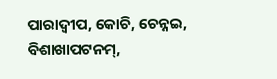ପାରାଦ୍ୱୀପ, କୋଚି, ଚେନ୍ନଇ, ବିଶାଖାପଟନମ୍‍,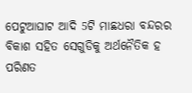ପେଟୁଆଘାଟ ଆଦି 5ଟି ମାଛଧରା ବନ୍ଦରର ବିକାଶ ସହିତ ସେଗୁଡିକୁ ଅର୍ଥନୈତିକ ହ ପରିଣତ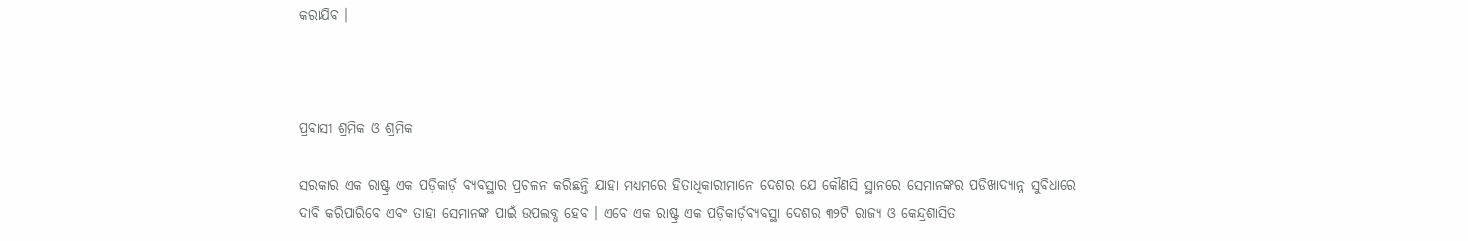କରାଯିବ ।



ପ୍ରବାସୀ ଶ୍ରମିକ ଓ ଶ୍ରମିକ

ସରକାର ଏକ ରାଷ୍ଟ୍ର ଏକ ପଡ଼ିକାର୍ଡ଼ ବ୍ୟବସ୍ଥାର ପ୍ରଚଳନ କରିଛନ୍ତି ଯାହା ମଧ୍ୟମରେ ହିତାଧିକାରୀମାନେ ଦେଶର ଯେ କୌଣସି ସ୍ଥାନରେ ସେମାନଙ୍କର ପଡିଖାଦ୍ୟାନ୍ନ ସୁବିଧାରେ ଦାବି କରିପାରିବେ ଏବଂ ତାହା ସେମାନଙ୍କ ପାଇଁ ଉପଲବ୍ଧ ହେବ । ଏବେ ଏକ ରାଷ୍ଟ୍ର ଏକ ପଡ଼ିକାର୍ଡ଼ବ୍ୟବସ୍ଥା ଦେଶର ୩୨ଟି ରାଜ୍ୟ ଓ କେନ୍ଦ୍ରଶାସିତ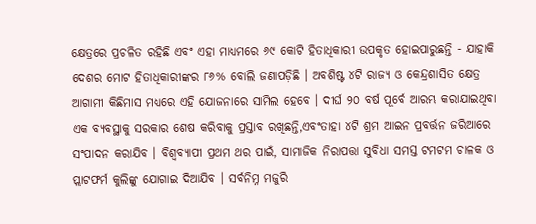କ୍ଷେତ୍ରରେ ପ୍ରଚଳିତ ରହିଛି ଏବଂ ଏହା ମାଧ୍ୟମରେ ୬୯ କୋଟି ହିତାଧିକାରୀ ଉପକୃତ ହୋଇପାରୁଛନ୍ତି - ଯାହାକି ଦେଶର ମୋଟ ହିତାଧିକାରୀଙ୍କର ୮୬% ବୋଲି ଜଣାପଡ଼ିଛି । ଅବଶିଷ୍ଟ ୪ଟି ରାଜ୍ୟ ଓ କେନ୍ଦ୍ରଶାସିତ କ୍ଷେତ୍ର ଆଗାମୀ କିଛିମାସ ମଧ୍ୟରେ ଏହି ଯୋଜନାରେ ସାମିଲ ହେବେ । ଦୀର୍ଘ ୨୦ ବର୍ଷ ପୂର୍ବେ ଆରମ୍ଭ କରାଯାଇଥିବା ଏକ ବ୍ୟବସ୍ଥାକୁ ସରକାର ଶେଷ କରିବାକୁ ପ୍ରସ୍ତାବ ରଖିଛନ୍ତି,ଏବଂତାହା ୪ଟି ଶ୍ରମ ଆଇନ ପ୍ରବର୍ତ୍ତନ ଜରିଆରେ ସଂପାଦନ କରାଯିବ । ବିଶ୍ୱବ୍ୟାପୀ ପ୍ରଥମ ଥର ପାଇଁ, ସାମାଜିକ ନିରାପତ୍ତା ସୁବିଧା ସମସ୍ତ ଟମଟମ ଚାଳକ ଓ ପ୍ଲାଟଫର୍ମ କୁଲିଙ୍କୁ ଯୋଗାଇ ଦିଆଯିବ । ସର୍ବନିମ୍ନ ମଜୁରି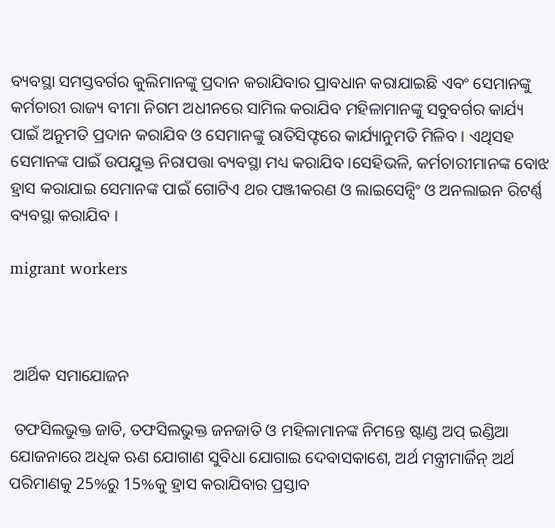ବ୍ୟବସ୍ଥା ସମସ୍ତବର୍ଗର କୁଲିମାନଙ୍କୁ ପ୍ରଦାନ କରାଯିବାର ପ୍ରାବଧାନ କରାଯାଇଛି ଏବଂ ସେମାନଙ୍କୁ କର୍ମଚାରୀ ରାଜ୍ୟ ବୀମା ନିଗମ ଅଧୀନରେ ସାମିଲ କରାଯିବ ମହିଳାମାନଙ୍କୁ ସବୁବର୍ଗର କାର୍ଯ୍ୟ ପାଇଁ ଅନୁମତି ପ୍ରଦାନ କରାଯିବ ଓ ସେମାନଙ୍କୁ ରାତିସିଫ୍ଟରେ କାର୍ଯ୍ୟାନୁମତି ମିଳିବ । ଏଥିସହ ସେମାନଙ୍କ ପାଇଁ ଉପଯୁକ୍ତ ନିରାପତ୍ତା ବ୍ୟବସ୍ଥା ମଧ୍ୟ କରାଯିବ ।ସେହିଭଳି, କର୍ମଚାରୀମାନଙ୍କ ବୋଝ ହ୍ରାସ କରାଯାଇ ସେମାନଙ୍କ ପାଇଁ ଗୋଟିଏ ଥର ପଞ୍ଜୀକରଣ ଓ ଲାଇସେନ୍ସିଂ ଓ ଅନଲାଇନ ରିଟର୍ଣ୍ଣ ବ୍ୟବସ୍ଥା କରାଯିବ ।

migrant workers



 ଆର୍ଥିକ ସମାଯୋଜନ

 ତଫସିଲଭୁକ୍ତ ଜାତି, ତଫସିଲଭୁକ୍ତ ଜନଜାତି ଓ ମହିଳାମାନଙ୍କ ନିମନ୍ତେ ଷ୍ଟାଣ୍ଡ ଅପ୍ ଇଣ୍ଡିଆ ଯୋଜନାରେ ଅଧିକ ଋଣ ଯୋଗାଣ ସୁବିଧା ଯୋଗାଇ ଦେବାସକାଶେ, ଅର୍ଥ ମନ୍ତ୍ରୀମାର୍ଜିନ୍ ଅର୍ଥ ପରିମାଣକୁ 25%ରୁ 15%କୁ ହ୍ରାସ କରାଯିବାର ପ୍ରସ୍ତାବ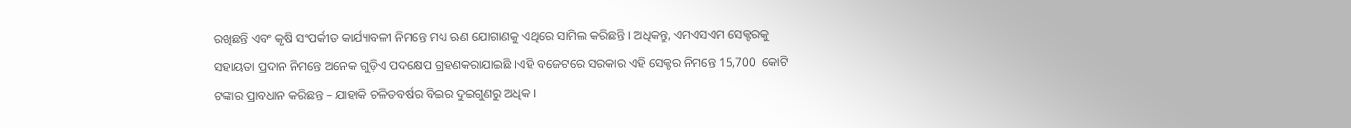ରଖିଛନ୍ତି ଏବଂ କୃଷି ସଂପର୍କୀତ କାର୍ଯ୍ୟାବଳୀ ନିମନ୍ତେ ମଧ୍ୟ ଋଣ ଯୋଗାଣକୁ ଏଥିରେ ସାମିଲ କରିଛନ୍ତି । ଅଧିକନ୍ତୁ, ଏମଏସଏମ ସେକ୍ଟରକୁ ସହାୟତା ପ୍ରଦାନ ନିମନ୍ତେ ଅନେକ ଗୁଡ଼ିଏ ପଦକ୍ଷେପ ଗ୍ରହଣକରାଯାଇଛି ।ଏହି ବଜେଟରେ ସରକାର ଏହି ସେକ୍ଟର ନିମନ୍ତେ 15,700  କୋଟି ଟଙ୍କାର ପ୍ରାବଧାନ କରିଛନ୍ତ – ଯାହାକି ଚଳିତବର୍ଷର ବିଇର ଦୁଇଗୁଣରୁ ଅଧିକ ।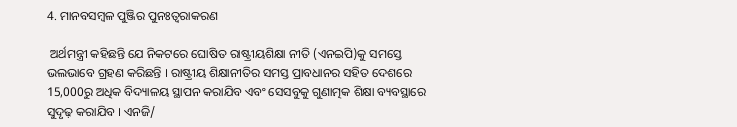4. ମାନବସମ୍ବଳ ପୁଞ୍ଜିର ପୁନଃତ୍ୱରାକରଣ

 ଅର୍ଥମନ୍ତ୍ରୀ କହିଛନ୍ତି ଯେ ନିକଟରେ ଘୋଷିତ ରାଷ୍ଟ୍ରୀୟଶିକ୍ଷା ନୀତି (ଏନଇପି)କୁ ସମସ୍ତେ ଭଲଭାବେ ଗ୍ରହଣ କରିଛନ୍ତି । ରାଷ୍ଟ୍ରୀୟ ଶିକ୍ଷାନୀତିର ସମସ୍ତ ପ୍ରାବଧାନର ସହିତ ଦେଶରେ 15,000ରୁ ଅଧିକ ବିଦ୍ୟାଳୟ ସ୍ଥାପନ କରାଯିବ ଏବଂ ସେସବୁକୁ ଗୁଣାତ୍ମକ ଶିକ୍ଷା ବ୍ୟବସ୍ଥାରେ ସୁଦୃଢ଼ କରାଯିବ । ଏନଜି/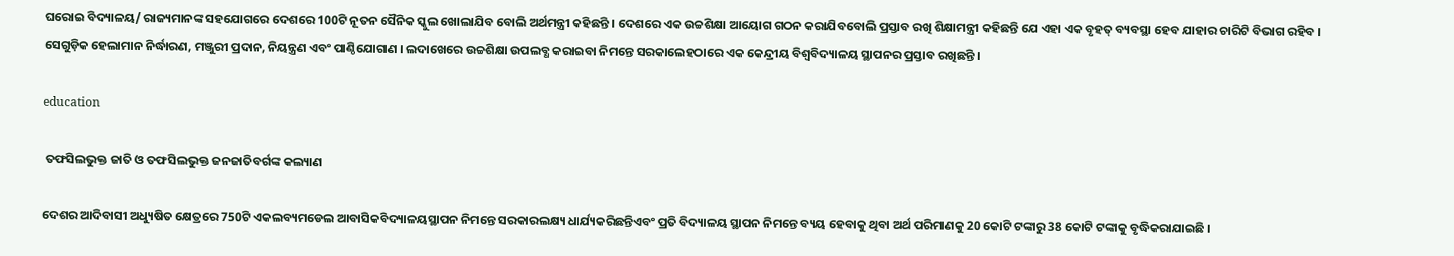ଘରୋଇ ବିଦ୍ୟାଳୟ/ ରାଜ୍ୟମାନଙ୍କ ସହଯୋଗରେ ଦେଶରେ 100ଟି ନୂତନ ସୈନିକ ସ୍କୁଲ ଖୋଲାଯିବ ବୋଲି ଅର୍ଥମନ୍ତ୍ରୀ କହିଛନ୍ତି । ଦେଶରେ ଏକ ଉଚ୍ଚଶିକ୍ଷା ଆୟୋଗ ଗଠନ କରାଯିବବୋଲି ପ୍ରସ୍ତାବ ରଖି ଶିକ୍ଷାମନ୍ତ୍ରୀ କହିଛନ୍ତି ଯେ ଏହା ଏକ ବୃହତ୍‌ ବ୍ୟବସ୍ଥା ହେବ ଯାହାର ଚାରିଟି ବିଭାଗ ରହିବ । ସେଗୁଡ଼ିକ ହେଲାମାନ ନିର୍ଦ୍ଧାରଣ, ମଞ୍ଜୁରୀ ପ୍ରଦାନ, ନିୟନ୍ତ୍ରଣ ଏବଂ ପାଣ୍ଠିଯୋଗାଣ । ଲଦାଖେରେ ଉଚ୍ଚଶିକ୍ଷା ଉପଲବ୍ଧ କରାଇବା ନିମନ୍ତେ ସରକାଲେହଠାରେ ଏକ କେନ୍ଦ୍ରୀୟ ବିଶ୍ୱବିଦ୍ୟାଳୟ ସ୍ଥାପନର ପ୍ରସ୍ତାବ ରଖିଛନ୍ତି ।

education

 ତଫସିଲଭୁକ୍ତ ଜାତି ଓ ତଫସିଲଭୁକ୍ତ ଜନଜାତିବର୍ଗଙ୍କ କଲ୍ୟାଣ

ଦେଶର ଆଦିବାସୀ ଅଧ୍ୟୁଷିତ କ୍ଷେତ୍ରରେ 750ଟି ଏକଲବ୍ୟମଡେଲ ଆବାସିକବିଦ୍ୟାଳୟସ୍ଥାପନ ନିମନ୍ତେ ସରକାରଲକ୍ଷ୍ୟ ଧାର୍ଯ୍ୟକରିଛନ୍ତିଏବଂ ପ୍ରତି ବିଦ୍ୟାଳୟ ସ୍ଥାପନ ନିମନ୍ତେ ବ୍ୟୟ ହେବାକୁ ଥିବା ଅର୍ଥ ପରିମାଣକୁ 20 କୋଟି ଟଙ୍କାରୁ 38 କୋଟି ଟଙ୍କାକୁ ବୃଦ୍ଧିକରାଯାଇଛି ।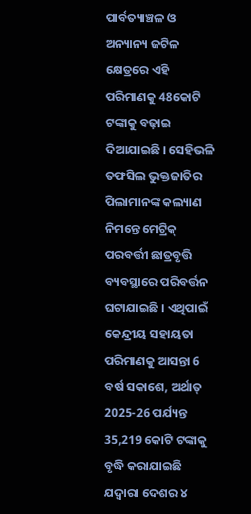ପାର୍ବତ୍ୟାଞ୍ଚଳ ଓ ଅନ୍ୟାନ୍ୟ ଜଟିଳ କ୍ଷେତ୍ରରେ ଏହି ପରିମାଣକୁ 48କୋଟି ଟଙ୍କାକୁ ବଢ଼ାଇ ଦିଆଯାଇଛି । ସେହିଭଳି ତଫସିଲ ଭୁକ୍ତଜାତିର ପିଲାମାନଙ୍କ କଲ୍ୟାଣ ନିମନ୍ତେ ମେଟ୍ରିକ୍ ପରବର୍ତ୍ତୀ ଛାତ୍ରବୃତ୍ତି ବ୍ୟବସ୍ଥାରେ ପରିବର୍ତ୍ତନ ଘଟାଯାଇଛି । ଏଥିପାଇଁ କେନ୍ଦ୍ରୀୟ ସହାୟତା ପରିମାଣକୁ ଆସନ୍ତା 6 ବର୍ଷ ସକାଶେ, ଅର୍ଥାତ୍ 2025-26 ପର୍ଯ୍ୟନ୍ତ 35,219 କୋଟି ଟଙ୍କାକୁ ବୃଦ୍ଧି କରାଯାଇଛି ଯଦ୍ୱାରା ଦେଶର ୪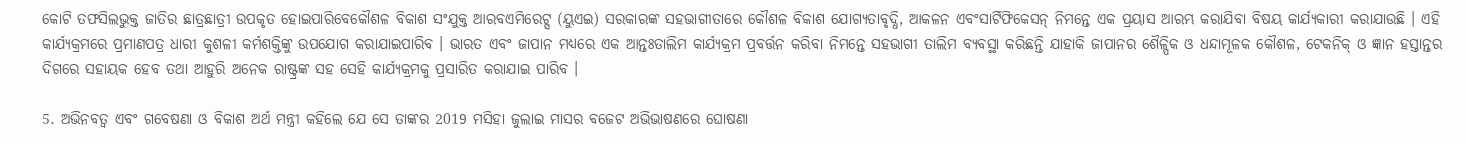କୋଟି ତଫସିଲଭୁକ୍ତ ଜାତିର ଛାତ୍ରଛାତ୍ରୀ ଉପକୃତ ହୋଇପାରିବେକୌଶଳ ବିକାଶ ସଂଯୁକ୍ତ ଆରବଏମିରେଟ୍ସ (ୟୁଏଇ) ସରକାରଙ୍କ ସହଭାଗୀତାରେ କୌଶଳ ବିକାଶ ଯୋଗ୍ୟତାବୃଦ୍ଧି, ଆକଳନ ଏବଂସାର୍ଟିଫିକେସନ୍ ନିମନ୍ତେ ଏକ ପ୍ରୟାସ ଆରମ୍ଭ କରାଯିବା ବିଷୟ କାର୍ଯ୍ୟକାରୀ କରାଯାଉଛି । ଏହି କାର୍ଯ୍ୟକ୍ରମରେ ପ୍ରମାଣପତ୍ର ଧାରୀ କୁଶଳୀ କର୍ମଶକ୍ତିଙ୍କୁ ଉପଯୋଗ କରାଯାଇପାରିବ । ଭାରତ ଏବଂ ଜାପାନ ମଧ୍ୟରେ ଏକ ଆନ୍ତଃତାଲିମ କାର୍ଯ୍ୟକ୍ରମ ପ୍ରବର୍ତ୍ତନ କରିବା ନିମନ୍ତେ ସହଭାଗୀ ତାଲିମ ବ୍ୟବସ୍ଥା କରିଛନ୍ତି ଯାହାକି ଜାପାନର ଶୈଳ୍ପିକ ଓ ଧନ୍ଦାମୂଳକ କୌଶଳ, ଟେକନିକ୍ ଓ ଜ୍ଞାନ ହସ୍ତାନ୍ତର ଦିଗରେ ସହାୟକ ହେବ ତଥା ଆହୁରି ଅନେକ ରାଷ୍ଟ୍ରଙ୍କ ସହ ସେହି କାର୍ଯ୍ୟକ୍ରମକୁ ପ୍ରସାରିତ କରାଯାଇ ପାରିବ ।

5. ଅଭିନବତ୍ୱ ଏବଂ ଗବେଷଣା ଓ ବିକାଶ ଅର୍ଥ ମନ୍ତ୍ରୀ କହିଲେ ଯେ ସେ ତାଙ୍କର 2019 ମସିହା ଜୁଲାଇ ମାସର ବଜେଟ ଅଭିଭାଷଣରେ ଘୋଷଣା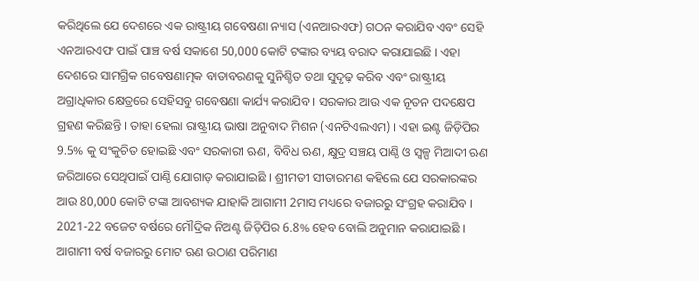କରିଥିଲେ ଯେ ଦେଶରେ ଏକ ରାଷ୍ଟ୍ରୀୟ ଗବେଷଣା ନ୍ୟାସ (ଏନଆରଏଫ) ଗଠନ କରାଯିବ ଏବଂ ସେହି ଏନଆରଏଫ ପାଇଁ ପାଞ୍ଚ ବର୍ଷ ସକାଶେ 50,000 କୋଟି ଟଙ୍କାର ବ୍ୟୟ ବରାଦ କରାଯାଇଛି । ଏହା ଦେଶରେ ସାମଗ୍ରିକ ଗବେଷଣାତ୍ମକ ବାତାବରଣକୁ ସୁନିଶ୍ଚିତ ତଥା ସୁଦୃଢ଼ କରିବ ଏବଂ ରାଷ୍ଟ୍ରୀୟ ଅଗ୍ରାଧିକାର କ୍ଷେତ୍ରରେ ସେହିସବୁ ଗବେଷଣା କାର୍ଯ୍ୟ କରାଯିବ । ସରକାର ଆଉ ଏକ ନୂତନ ପଦକ୍ଷେପ ଗ୍ରହଣ କରିଛନ୍ତି । ତାହା ହେଲା ରାଷ୍ଟ୍ରୀୟ ଭାଷା ଅନୁବାଦ ମିଶନ (ଏନଟିଏଲଏମ) । ଏହା ଇଣ୍ଟ ଜିଡ଼ିପିର 9.5% କୁ ସଂକୁଚିତ ହୋଇଛି ଏବଂ ସରକାରୀ ଋଣ, ବିବିଧ ଋଣ, କ୍ଷୁଦ୍ର ସଞ୍ଚୟ ପାଣ୍ଠି ଓ ସ୍ୱଳ୍ପ ମିଆଦୀ ଋଣ ଜରିଆରେ ସେଥିପାଇଁ ପାଣ୍ଠି ଯୋଗାଡ଼ କରାଯାଇଛି । ଶ୍ରୀମତୀ ସୀତାରମଣ କହିଲେ ଯେ ସରକାରଙ୍କର ଆଉ 80,000 କୋଟି ଟଙ୍କା ଆବଶ୍ୟକ ଯାହାକି ଆଗାମୀ 2ମାସ ମଧ୍ୟରେ ବଜାରରୁ ସଂଗ୍ରହ କରାଯିବ । 2021-22 ବଜେଟ ବର୍ଷରେ ମୌଦ୍ରିକ ନିଅଣ୍ଟ ଜିଡ଼ିପିର 6.8% ହେବ ବୋଲି ଅନୁମାନ କରାଯାଇଛି । ଆଗାମୀ ବର୍ଷ ବଜାରରୁ ମୋଟ ଋଣ ଉଠାଣ ପରିମାଣ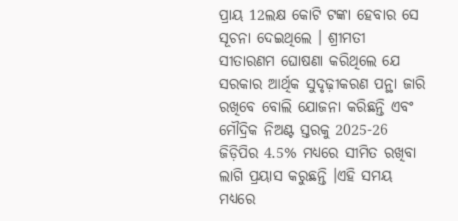ପ୍ରାୟ 12ଲକ୍ଷ କୋଟି ଟଙ୍କା ହେବାର ସେ ସୂଚନା ଦେଇଥିଲେ । ଶ୍ରୀମତୀ ସୀତାରଣମ ଘୋଷଣା କରିଥିଲେ ଯେ ସରକାର ଆର୍ଥିକ ସୁଦୃଢ଼ୀକରଣ ପନ୍ଥା ଜାରି ରଖିବେ ବୋଲି ଯୋଜନା କରିଛନ୍ତି ଏବଂ ମୌଦ୍ରିକ ନିଅଣ୍ଟ ସ୍ତରକୁ 2025-26 ଜିଡ଼ିପିର 4.5% ମଧ୍ୟରେ ସୀମିତ ରଖିବା ଲାଗି ପ୍ରୟାସ କରୁଛନ୍ତି ।ଏହି ସମୟ ମଧ୍ୟରେ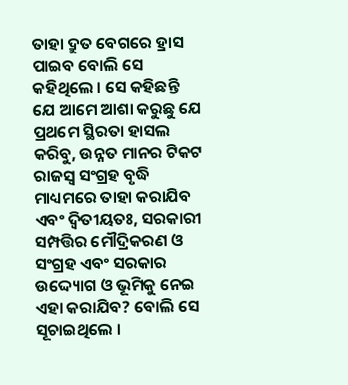ତାହା ଦ୍ରୁତ ବେଗରେ ହ୍ରାସ ପାଇବ ବୋଲି ସେ କହିଥିଲେ । ସେ କହିଛନ୍ତି ଯେ ଆମେ ଆଶା କରୁଛୁ ଯେ ପ୍ରଥମେ ସ୍ଥିରତା ହାସଲ କରିବୁ, ଉନ୍ନତ ମାନର ଟିକଟ ରାଜସ୍ୱ ସଂଗ୍ରହ ବୃଦ୍ଧି ମାଧ୍ୟମରେ ତାହା କରାଯିବ ଏବଂ ଦ୍ୱିତୀୟତଃ, ସରକାରୀ ସମ୍ପତ୍ତିର ମୌଦ୍ରିକରଣ ଓ ସଂଗ୍ରହ ଏବଂ ସରକାର ଉଦ୍ଦ୍ୟୋଗ ଓ ଭୂମିକୁ ନେଇ ଏହା କରାଯିବ? ବୋଲି ସେ ସୂଚାଇଥିଲେ ।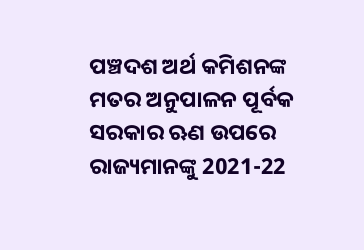ପଞ୍ଚଦଶ ଅର୍ଥ କମିଶନଙ୍କ ମତର ଅନୁପାଳନ ପୂର୍ବକ ସରକାର ଋଣ ଉପରେ ରାଜ୍ୟମାନଙ୍କୁ 2021-22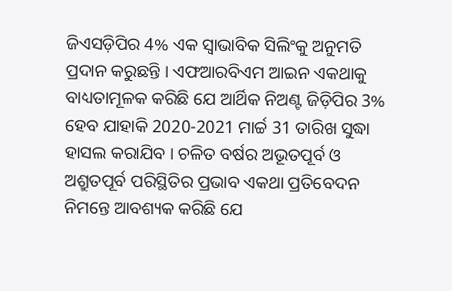ଜିଏସଡ଼ିପିର 4% ଏକ ସ୍ୱାଭାବିକ ସିଲିଂକୁ ଅନୁମତି ପ୍ରଦାନ କରୁଛନ୍ତି । ଏଫଆରବିଏମ ଆଇନ ଏକଥାକୁ ବାଧ୍ୟତାମୂଳକ କରିଛି ଯେ ଆର୍ଥିକ ନିଅଣ୍ଟ ଜିଡ଼ିପିର 3% ହେବ ଯାହାକି 2020-2021 ମାର୍ଚ୍ଚ 31 ତାରିଖ ସୁଦ୍ଧା ହାସଲ କରାଯିବ । ଚଳିତ ବର୍ଷର ଅଭୂତପୂର୍ବ ଓ ଅଶ୍ରୁତପୂର୍ବ ପରିସ୍ଥିତିର ପ୍ରଭାବ ଏକଥା ପ୍ରତିବେଦନ ନିମନ୍ତେ ଆବଶ୍ୟକ କରିଛି ଯେ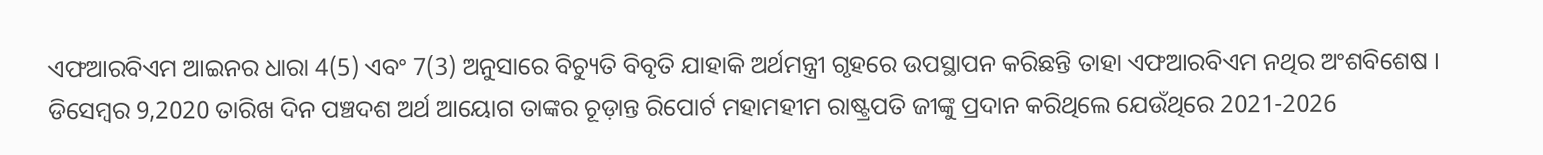ଏଫଆରବିଏମ ଆଇନର ଧାରା 4(5) ଏବଂ 7(3) ଅନୁସାରେ ବିଚ୍ୟୁତି ବିବୃତି ଯାହାକି ଅର୍ଥମନ୍ତ୍ରୀ ଗୃହରେ ଉପସ୍ଥାପନ କରିଛନ୍ତି ତାହା ଏଫଆରବିଏମ ନଥିର ଅଂଶବିଶେଷ । ଡିସେମ୍ବର 9,2020 ତାରିଖ ଦିନ ପଞ୍ଚଦଶ ଅର୍ଥ ଆୟୋଗ ତାଙ୍କର ଚୂଡ଼ାନ୍ତ ରିପୋର୍ଟ ମହାମହୀମ ରାଷ୍ଟ୍ରପତି ଜୀଙ୍କୁ ପ୍ରଦାନ କରିଥିଲେ ଯେଉଁଥିରେ 2021-2026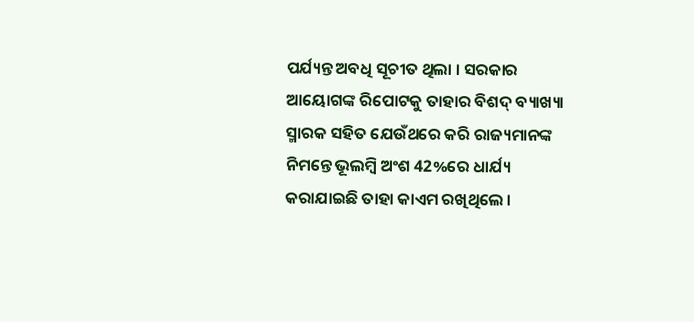ପର୍ଯ୍ୟନ୍ତ ଅବଧି ସୂଚୀତ ଥିଲା । ସରକାର ଆୟୋଗଙ୍କ ରିପୋଟକୁ ତାହାର ବିଶଦ୍‍ ବ୍ୟାଖ୍ୟା ସ୍ମାରକ ସହିତ ଯେଉଁଥରେ କରି ରାଜ୍ୟମାନଙ୍କ ନିମନ୍ତେ ଭୂଲମ୍ବି ଅଂଶ 42%ରେ ଧାର୍ଯ୍ୟ କରାଯାଇଛି ତାହା କାଏମ ରଖିଥିଲେ ।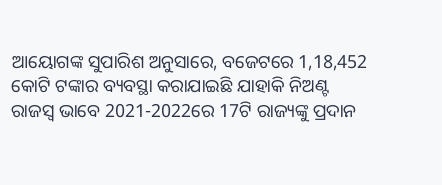ଆୟୋଗଙ୍କ ସୁପାରିଶ ଅନୁସାରେ, ବଜେଟରେ 1,18,452 କୋଟି ଟଙ୍କାର ବ୍ୟବସ୍ଥା କରାଯାଇଛି ଯାହାକି ନିଅଣ୍ଟ ରାଜସ୍ୱ ଭାବେ 2021-2022ରେ 17ଟି ରାଜ୍ୟଙ୍କୁ ପ୍ରଦାନ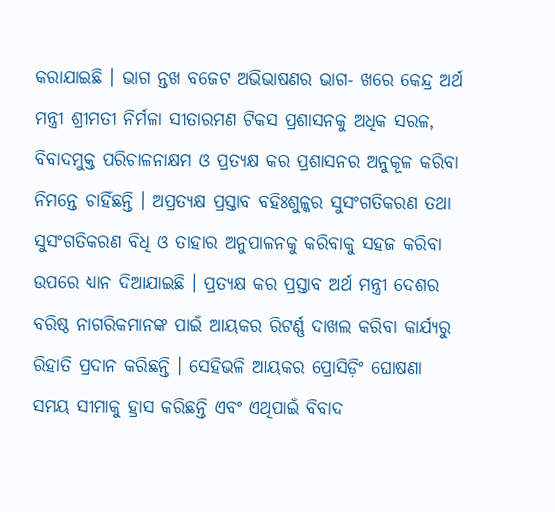କରାଯାଇଛି । ଭାଗ ନ୍ତଖ ବଜେଟ ଅଭିଭାଷଣର ଭାଗ- ଖରେ କେନ୍ଦ୍ର ଅର୍ଥ ମନ୍ତ୍ରୀ ଶ୍ରୀମତୀ ନିର୍ମଳା ସୀତାରମଣ ଟିକସ ପ୍ରଶାସନକୁ ଅଧିକ ସରଳ, ବିବାଦମୁକ୍ତ ପରିଚାଳନାକ୍ଷମ ଓ ପ୍ରତ୍ୟକ୍ଷ କର ପ୍ରଶାସନର ଅନୁକୂଳ କରିବା ନିମନ୍ତେ ଚାହିଁଛନ୍ତି । ଅପ୍ରତ୍ୟକ୍ଷ ପ୍ରସ୍ତାବ ବହିଃଶୁଳ୍କର ସୁସଂଗତିକରଣ ତଥା ସୁସଂଗତିକରଣ ବିଧି ଓ ତାହାର ଅନୁପାଳନକୁ କରିବାକୁ ସହଜ କରିବା ଉପରେ ଧ୍ୟାନ ଦିଆଯାଇଛି । ପ୍ରତ୍ୟକ୍ଷ କର ପ୍ରସ୍ତାବ ଅର୍ଥ ମନ୍ତ୍ରୀ ଦେଶର ବରିଷ୍ଠ ନାଗରିକମାନଙ୍କ ପାଇଁ ଆୟକର ରିଟର୍ଣ୍ଣ ଦାଖଲ କରିବା କାର୍ଯ୍ୟରୁ ରିହାତି ପ୍ରଦାନ କରିଛନ୍ତି । ସେହିଭଳି ଆୟକର ପ୍ରୋସିଡ଼ିଂ ଘୋଷଣା ସମୟ ସୀମାକୁ ହ୍ରାସ କରିଛନ୍ତି ଏବଂ ଏଥିପାଇଁ ବିବାଦ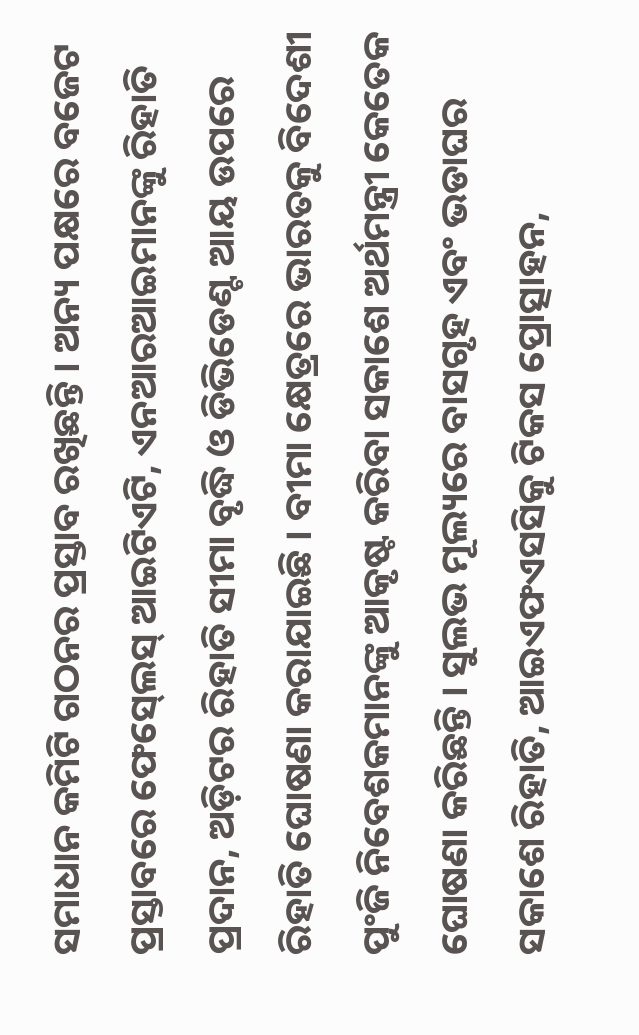ସମାଧାନ କମିଟି ଗଠନର ପ୍ରସ୍ତାବ ରଖିଛନ୍ତି । ଅନ୍ୟ ପକ୍ଷରେ ବଜେଟ ପ୍ରସ୍ତାବରେ ଫେସ୍‍ଲେସ୍‍ ଆଇଟିଏଟି, ଏନଆରଆଇମାନଙ୍କୁ ରିହାତି ପ୍ରଦାନ, ଅଡ଼ିଟର ରିହାତି ସୀମା ବୃଦ୍ଧି ଓ ଡିଭିଡେଣ୍ଟ ଆୟ ଉପରେ ରିହାତି ଘୋଷଣା କରାଯାଇଛି । ବୀମା କ୍ଷେତ୍ରରେ ଭାରତକୁ ବିଦେଶୀ ପୁଂଜି ନିବେଶକମାନଙ୍କୁ ଆକୃଷ୍ଟ କରିବା ସକାଶେ ଅର୍ଥମନ୍ତ୍ରୀ କେତେକ ଘୋଷଣା କରିଛନ୍ତି । ସୁଲଭ ମୂଲ୍ୟରେ ବାସଗୃହ ଏବଂ ଭଡାଘର ସକାଶେ ରିହାତି, ଆଇଏଫଏସସିକୁ ଟିକସ ପ୍ରୋତ୍ସାହନ,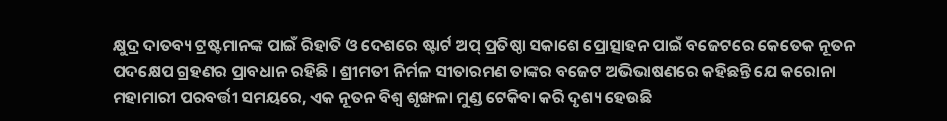କ୍ଷୁଦ୍ର ଦାତବ୍ୟ ଟ୍ରଷ୍ଟମାନଙ୍କ ପାଇଁ ରିହାତି ଓ ଦେଶରେ ଷ୍ଟାର୍ଟ ଅପ୍‍ ପ୍ରତିଷ୍ଠା ସକାଶେ ପ୍ରୋତ୍ସାହନ ପାଇଁ ବଜେଟରେ କେତେକ ନୂତନ ପଦକ୍ଷେପ ଗ୍ରହଣର ପ୍ରାବଧାନ ରହିଛି । ଶ୍ରୀମତୀ ନିର୍ମଳ ସୀତାରମଣ ତାଙ୍କର ବଜେଟ ଅଭିଭାଷଣରେ କହିଛନ୍ତି ଯେ କରୋନା ମହାମାରୀ ପରବର୍ତ୍ତୀ ସମୟରେ, ଏକ ନୂତନ ବିଶ୍ୱ ଶୃଙ୍ଖଳା ମୁଣ୍ଡ ଟେକିବା କରି ଦୃଶ୍ୟ ହେଉଛି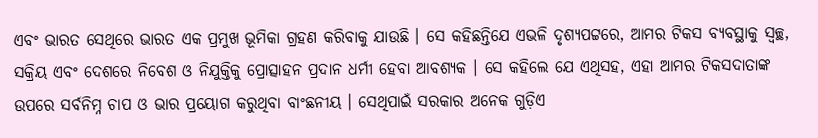ଏବଂ ଭାରତ ସେଥିରେ ଭାରତ ଏକ ପ୍ରମୁଖ ଭୂମିକା ଗ୍ରହଣ କରିବାକୁ ଯାଉଛି । ସେ କହିଛନ୍ତିଯେ ଏଭଳି ଦୃଶ୍ୟପଟ୍ଟରେ, ଆମର ଟିକସ ବ୍ୟବସ୍ଥାକୁ ସ୍ୱଚ୍ଛ, ସକ୍ରିୟ ଏବଂ ଦେଶରେ ନିବେଶ ଓ ନିଯୁକ୍ତିକୁ ପ୍ରୋତ୍ସାହନ ପ୍ରଦାନ ଧର୍ମୀ ହେବା ଆବଶ୍ୟକ । ସେ କହିଲେ ଯେ ଏଥିସହ, ଏହା ଆମର ଟିକସଦାତାଙ୍କ ଉପରେ ସର୍ବନିମ୍ନ ଚାପ ଓ ଭାର ପ୍ରୟୋଗ କରୁଥିବା ବାଂଛନୀୟ । ସେଥିପାଇଁ ସରକାର ଅନେକ ଗୁଡ଼ିଏ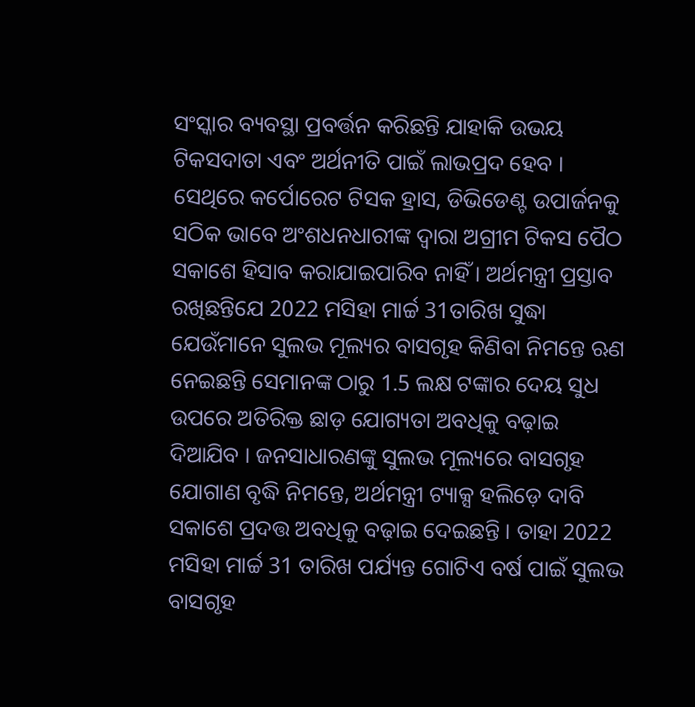ସଂସ୍କାର ବ୍ୟବସ୍ଥା ପ୍ରବର୍ତ୍ତନ କରିଛନ୍ତି ଯାହାକି ଉଭୟ ଟିକସଦାତା ଏବଂ ଅର୍ଥନୀତି ପାଇଁ ଲାଭପ୍ରଦ ହେବ । ସେଥିରେ କର୍ପୋରେଟ ଟିସକ ହ୍ରାସ, ଡିଭିଡେଣ୍ଟ ଉପାର୍ଜନକୁ ସଠିକ ଭାବେ ଅଂଶଧନଧାରୀଙ୍କ ଦ୍ୱାରା ଅଗ୍ରୀମ ଟିକସ ପୈଠ ସକାଶେ ହିସାବ କରାଯାଇପାରିବ ନାହିଁ । ଅର୍ଥମନ୍ତ୍ରୀ ପ୍ରସ୍ତାବ ରଖିଛନ୍ତିଯେ 2022 ମସିହା ମାର୍ଚ୍ଚ 31ତାରିଖ ସୁଦ୍ଧା ଯେଉଁମାନେ ସୁଲଭ ମୂଲ୍ୟର ବାସଗୃହ କିଣିବା ନିମନ୍ତେ ଋଣ ନେଇଛନ୍ତି ସେମାନଙ୍କ ଠାରୁ 1.5 ଲକ୍ଷ ଟଙ୍କାର ଦେୟ ସୁଧ ଉପରେ ଅତିରିକ୍ତ ଛାଡ଼ ଯୋଗ୍ୟତା ଅବଧିକୁ ବଢ଼ାଇ ଦିଆଯିବ । ଜନସାଧାରଣଙ୍କୁ ସୁଲଭ ମୂଲ୍ୟରେ ବାସଗୃହ ଯୋଗାଣ ବୃଦ୍ଧି ନିମନ୍ତେ, ଅର୍ଥମନ୍ତ୍ରୀ ଟ୍ୟାକ୍ସ ହଲିଡ଼େ ଦାବି ସକାଶେ ପ୍ରଦତ୍ତ ଅବଧିକୁ ବଢ଼ାଇ ଦେଇଛନ୍ତି । ତାହା 2022 ମସିହା ମାର୍ଚ୍ଚ 31 ତାରିଖ ପର୍ଯ୍ୟନ୍ତ ଗୋଟିଏ ବର୍ଷ ପାଇଁ ସୁଲଭ ବାସଗୃହ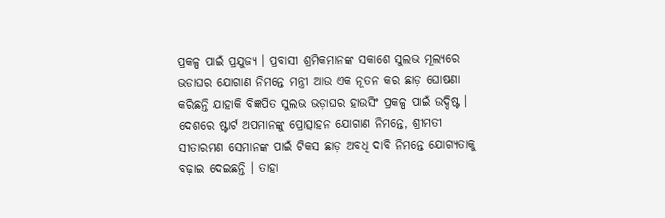ପ୍ରକଳ୍ପ ପାଇଁ ପ୍ରଯୁଜ୍ୟ । ପ୍ରବାସୀ ଶ୍ରମିକମାନଙ୍କ ସକାଶେ ସୁଲଭ ମୂଲ୍ୟରେ ଭଡାଘର ଯୋଗାଣ ନିମନ୍ତେ ମନ୍ତ୍ରୀ ଆଉ ଏକ ନୂତନ କର ଛାଡ଼ ଘୋଷଣା କରିଛନ୍ତି ଯାହାକି ବିଜ୍ଞପିତ ସୁଲଭ ଭଡ଼ାଘର ହାଉସିଂ ପ୍ରକଳ୍ପ ପାଇଁ ଉଦ୍ଦିଷ୍ଟ । ଦେଶରେ ଷ୍ଟାର୍ଟ ଅପମାନଙ୍କୁ ପ୍ରୋତ୍ସାହନ ଯୋଗାଣ ନିମନ୍ତେ, ଶ୍ରୀମତୀ ସୀତାରମଣ ସେମାନଙ୍କ ପାଇଁ ଟିକସ ଛାଡ଼ ଅବଧି ଦାବି ନିମନ୍ତେ ଯୋଗ୍ୟତାକୁ ବଢ଼ାଇ ଦେଇଛନ୍ତି । ତାହା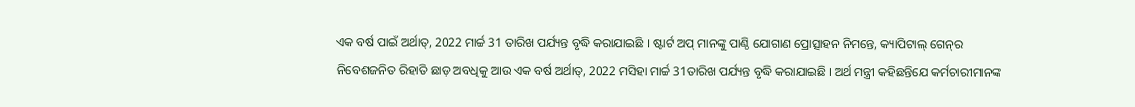ଏକ ବର୍ଷ ପାଇଁ ଅର୍ଥାତ୍‍, 2022 ମାର୍ଚ୍ଚ 31 ତାରିଖ ପର୍ଯ୍ୟନ୍ତ ବୃଦ୍ଧି କରାଯାଇଛି । ଷ୍ଟାର୍ଟ ଅପ୍‍ ମାନଙ୍କୁ ପାଣ୍ଠି ଯୋଗାଣ ପ୍ରୋତ୍ସାହନ ନିମନ୍ତେ, କ୍ୟାପିଟାଲ୍‍ ଗେନ୍‍ର ନିବେଶଜନିତ ରିହାତି ଛାଡ଼ ଅବଧିକୁ ଆଉ ଏକ ବର୍ଷ ଅର୍ଥାତ୍‍, 2022 ମସିହା ମାର୍ଚ୍ଚ 31ତାରିଖ ପର୍ଯ୍ୟନ୍ତ ବୃଦ୍ଧି କରାଯାଇଛି । ଅର୍ଥ ମନ୍ତ୍ରୀ କହିଛନ୍ତିଯେ କର୍ମଚାରୀମାନଙ୍କ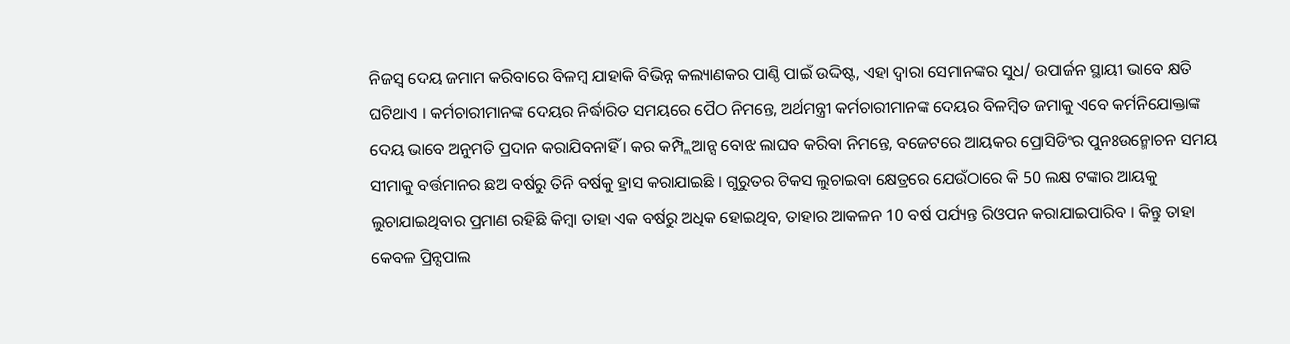ନିଜସ୍ୱ ଦେୟ ଜମାମ କରିବାରେ ବିଳମ୍ବ ଯାହାକି ବିଭିନ୍ନ କଲ୍ୟାଣକର ପାଣ୍ଠି ପାଇଁ ଉଦ୍ଦିଷ୍ଟ, ଏହା ଦ୍ୱାରା ସେମାନଙ୍କର ସୁଧ/ ଉପାର୍ଜନ ସ୍ଥାୟୀ ଭାବେ କ୍ଷତି ଘଟିଥାଏ । କର୍ମଚାରୀମାନଙ୍କ ଦେୟର ନିର୍ଦ୍ଧାରିତ ସମୟରେ ପୈଠ ନିମନ୍ତେ, ଅର୍ଥମନ୍ତ୍ରୀ କର୍ମଚାରୀମାନଙ୍କ ଦେୟର ବିଳମ୍ବିତ ଜମାକୁ ଏବେ କର୍ମନିଯୋକ୍ତାଙ୍କ ଦେୟ ଭାବେ ଅନୁମତି ପ୍ରଦାନ କରାଯିବନାହିଁ । କର କମ୍ପ୍ଲିଆନ୍ସ ବୋଝ ଲାଘବ କରିବା ନିମନ୍ତେ, ବଜେଟରେ ଆୟକର ପ୍ରୋସିଡିଂର ପୁନଃଉନ୍ମୋଚନ ସମୟ ସୀମାକୁ ବର୍ତ୍ତମାନର ଛଅ ବର୍ଷରୁ ତିନି ବର୍ଷକୁ ହ୍ରାସ କରାଯାଇଛି । ଗୁରୁତର ଟିକସ ଲୁଚାଇବା କ୍ଷେତ୍ରରେ ଯେଉଁଠାରେ କି 50 ଲକ୍ଷ ଟଙ୍କାର ଆୟକୁ ଲୁଚାଯାଇଥିବାର ପ୍ରମାଣ ରହିଛି କିମ୍ବା ତାହା ଏକ ବର୍ଷରୁ ଅଧିକ ହୋଇଥିବ, ତାହାର ଆକଳନ 10 ବର୍ଷ ପର୍ଯ୍ୟନ୍ତ ରିଓପନ କରାଯାଇପାରିବ । କିନ୍ତୁ ତାହା କେବଳ ପ୍ରିନ୍ସପାଲ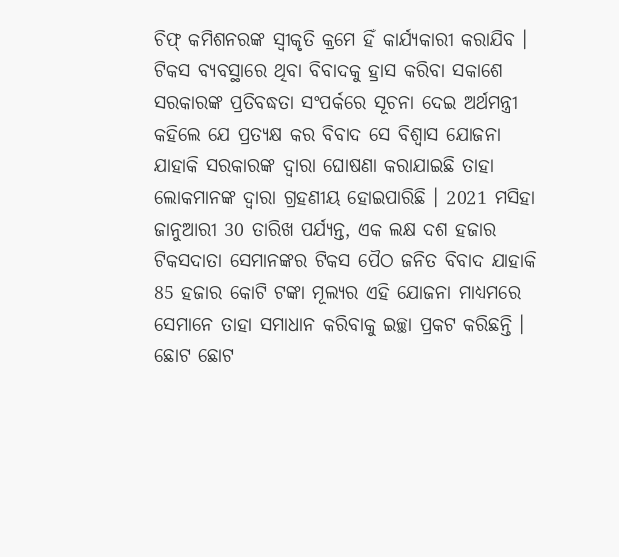ଚିଫ୍‍ କମିଶନରଙ୍କ ସ୍ୱୀକୃତି କ୍ରମେ ହିଁ କାର୍ଯ୍ୟକାରୀ କରାଯିବ । ଟିକସ ବ୍ୟବସ୍ଥାରେ ଥିବା ବିବାଦକୁ ହ୍ରାସ କରିବା ସକାଶେ ସରକାରଙ୍କ ପ୍ରତିବଦ୍ଧତା ସଂପର୍କରେ ସୂଚନା ଦେଇ ଅର୍ଥମନ୍ତ୍ରୀ କହିଲେ ଯେ ପ୍ରତ୍ୟକ୍ଷ କର ବିବାଦ ସେ ବିଶ୍ୱାସ ଯୋଜନା ଯାହାକି ସରକାରଙ୍କ ଦ୍ୱାରା ଘୋଷଣା କରାଯାଇଛି ତାହା ଲୋକମାନଙ୍କ ଦ୍ୱାରା ଗ୍ରହଣୀୟ ହୋଇପାରିଛି । 2021 ମସିହା ଜାନୁଆରୀ 30 ତାରିଖ ପର୍ଯ୍ୟନ୍ତ, ଏକ ଲକ୍ଷ ଦଶ ହଜାର ଟିକସଦାତା ସେମାନଙ୍କର ଟିକସ ପୈଠ ଜନିତ ବିବାଦ ଯାହାକି 85 ହଜାର କୋଟି ଟଙ୍କା ମୂଲ୍ୟର ଏହି ଯୋଜନା ମାଧ୍ୟମରେ ସେମାନେ ତାହା ସମାଧାନ କରିବାକୁ ଇଚ୍ଛା ପ୍ରକଟ କରିଛନ୍ତି । ଛୋଟ ଛୋଟ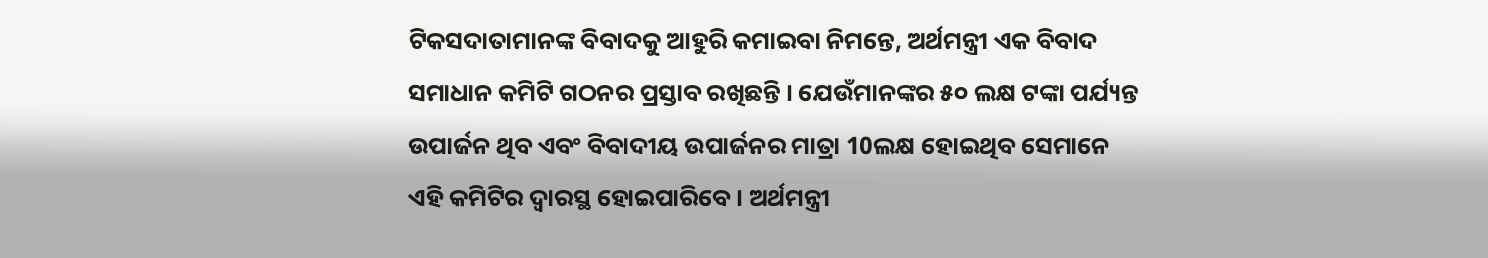ଟିକସଦାତାମାନଙ୍କ ବିବାଦକୁ ଆହୁରି କମାଇବା ନିମନ୍ତେ, ଅର୍ଥମନ୍ତ୍ରୀ ଏକ ବିବାଦ ସମାଧାନ କମିଟି ଗଠନର ପ୍ରସ୍ତାବ ରଖିଛନ୍ତି । ଯେଉଁମାନଙ୍କର ୫୦ ଲକ୍ଷ ଟଙ୍କା ପର୍ଯ୍ୟନ୍ତ ଉପାର୍ଜନ ଥିବ ଏବଂ ବିବାଦୀୟ ଉପାର୍ଜନର ମାତ୍ରା 10ଲକ୍ଷ ହୋଇଥିବ ସେମାନେ ଏହି କମିଟିର ଦ୍ୱାରସ୍ଥ ହୋଇପାରିବେ । ଅର୍ଥମନ୍ତ୍ରୀ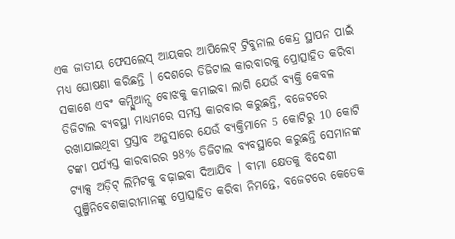ଏକ ଜାତୀୟ ଫେସଲେସ୍‍ ଆୟକର ଆପିଲେଟ୍‍ ଟ୍ରିବୁନାଲ କେନ୍ଦ୍ର ସ୍ଥାପନ ପାଇଁ ମଧ୍ୟ ଘୋଷଣା କରିଛନ୍ତି । ଦେଶରେ ଡିଜିଟାଲ କାରବାରକୁ ପ୍ରୋତ୍ସାହିତ କରିବା ସକାଶେ ଏବଂ କମ୍ପ୍ଲିଆନ୍ସ ବୋଝକୁ କମାଇବା ଲାଗି ଯେଉଁ ବ୍ୟକ୍ତି କେବଳ ଡିଜିଟାଲ ବ୍ୟବସ୍ଥା ମାଧ୍ୟମରେ ସମସ୍ତ କାରବାର କରୁଛନ୍ତି, ବଜେଟରେ ରଖାଯାଇଥିବା ପ୍ରସ୍ତାବ ଅନୁସାରେ ଯେଉଁ ବ୍ୟକ୍ତିମାନେ 5 କୋଟିରୁ 10 କୋଟି ଟଙ୍କା ପର୍ଯ୍ୟସ୍ତ କାରବାରର 98% ଡିଜିଟାଲ ବ୍ୟବସ୍ଥାରେ କରୁଛନ୍ତି ସେମାନଙ୍କ ଟ୍ୟାକ୍ସ ଅଡ଼ିଟ୍‍ ଲିମିଟକୁ ବଢ଼ାଇବା ଦିଆଯିବ । ବୀମା କ୍ଷେତକୁ ବିଦେଶୀ ପୁଞ୍ଜିନିବେଶକାରୀମାନଙ୍କୁ ପ୍ରୋତ୍ସାହିତ କରିବା ନିମନ୍ତେ, ବଜେଟରେ କେତେକ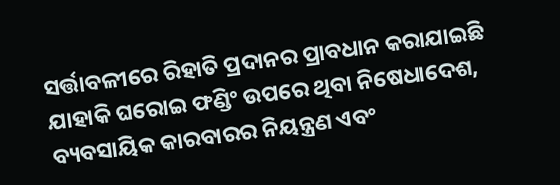ସର୍ତ୍ତାବଳୀରେ ରିହାତି ପ୍ରଦାନର ପ୍ରାବଧାନ କରାଯାଇଛି ଯାହାକି ଘରୋଇ ଫଣ୍ଡିଂ ଉପରେ ଥିବା ନିଷେଧାଦେଶ, ବ୍ୟବସାୟିକ କାରବାରର ନିୟନ୍ତ୍ରଣ ଏବଂ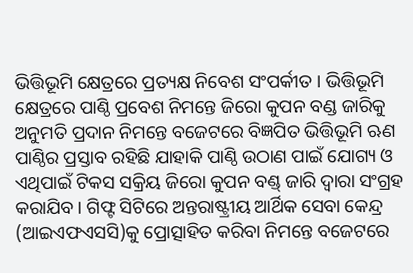ଭିତ୍ତିଭୂମି କ୍ଷେତ୍ରରେ ପ୍ରତ୍ୟକ୍ଷ ନିବେଶ ସଂପର୍କୀତ । ଭିତ୍ତିଭୂମି କ୍ଷେତ୍ରରେ ପାଣ୍ଠି ପ୍ରବେଶ ନିମନ୍ତେ ଜିରୋ କୁପନ ବଣ୍ଡ ଜାରିକୁ ଅନୁମତି ପ୍ରଦାନ ନିମନ୍ତେ ବଜେଟରେ ବିଜ୍ଞପିତ ଭିତ୍ତିଭୂମି ଋଣ ପାଣ୍ଠିର ପ୍ରସ୍ତାବ ରହିଛି ଯାହାକି ପାଣ୍ଠି ଉଠାଣ ପାଇଁ ଯୋଗ୍ୟ ଓ ଏଥିପାଇଁ ଟିକସ ସକ୍ରିୟ ଜିରୋ କୁପନ ବଣ୍ଡ୍‍ ଜାରି ଦ୍ୱାରା ସଂଗ୍ରହ କରାଯିବ । ଗିଫ୍ଟ ସିଟିରେ ଅନ୍ତରାଷ୍ଟ୍ରୀୟ ଆର୍ଥିକ ସେବା କେନ୍ଦ୍ର (ଆଇଏଫଏସସି)କୁ ପ୍ରୋତ୍ସାହିତ କରିବା ନିମନ୍ତେ ବଜେଟରେ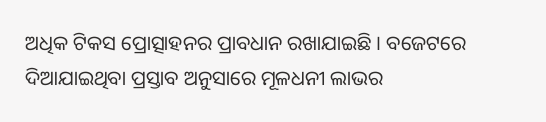ଅଧିକ ଟିକସ ପ୍ରୋତ୍ସାହନର ପ୍ରାବଧାନ ରଖାଯାଇଛି । ବଜେଟରେ ଦିଆଯାଇଥିବା ପ୍ରସ୍ତାବ ଅନୁସାରେ ମୂଳଧନୀ ଲାଭର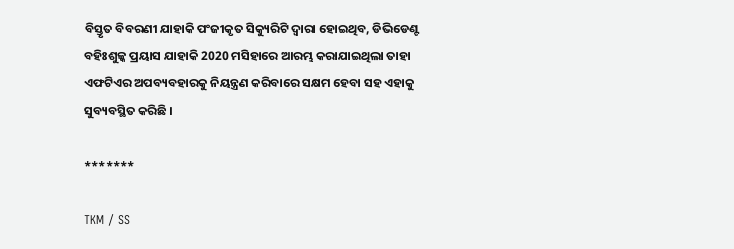ବିସ୍ତୃତ ବିବରଣୀ ଯାହାକି ପଂଜୀକୃତ ସିକ୍ୟୁରିଟି ଦ୍ୱାରା ହୋଇଥିବ, ଡିଭିଡେଣ୍ଟ ବହିଃଶୁଳ୍କ ପ୍ରୟାସ ଯାହାକି 2020 ମସିହାରେ ଆରମ୍ଭ କରାଯାଇଥିଲା ତାହା ଏଫଟିଏର ଅପବ୍ୟବହାରକୁ ନିୟନ୍ତ୍ରଣ କରିବାରେ ସକ୍ଷମ ହେବା ସହ ଏହାକୁ ସୁବ୍ୟବସ୍ଥିତ କରିଛି ।

*******

TKM / SS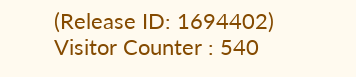(Release ID: 1694402) Visitor Counter : 540